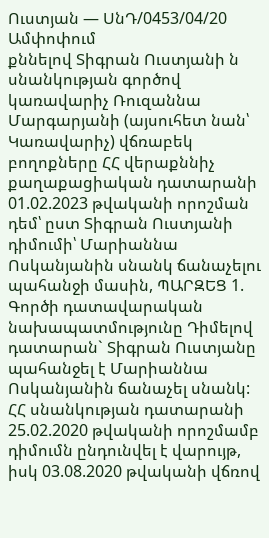Ուստյան — ՍնԴ/0453/04/20
Ամփոփում
քննելով Տիգրան Ուստյանի ն սնանկության գործով կառավարիչ Ռուզաննա Մարգարյանի (այսուհետ նան՝ Կառավարիչ) վճռաբեկ բողոքները ՀՀ վերաքննիչ քաղաքացիական դատարանի 01.02.2023 թվականի որոշման դեմ՝ ըստ Տիգրան Ուստյանի դիմումի՝ Մարիաննա Ոսկանյանին սնանկ ճանաչելու պահանջի մասին, ՊԱՐԶԵՑ 1. Գործի դատավարական նախապատմությունը Դիմելով դատարան` Տիգրան Ուստյանը պահանջել է Մարիաննա Ոսկանյանին ճանաչել սնանկ: ՀՀ սնանկության դատարանի 25.02.2020 թվականի որոշմամբ դիմումն ընդունվել է վարույթ, իսկ 03.08.2020 թվականի վճռով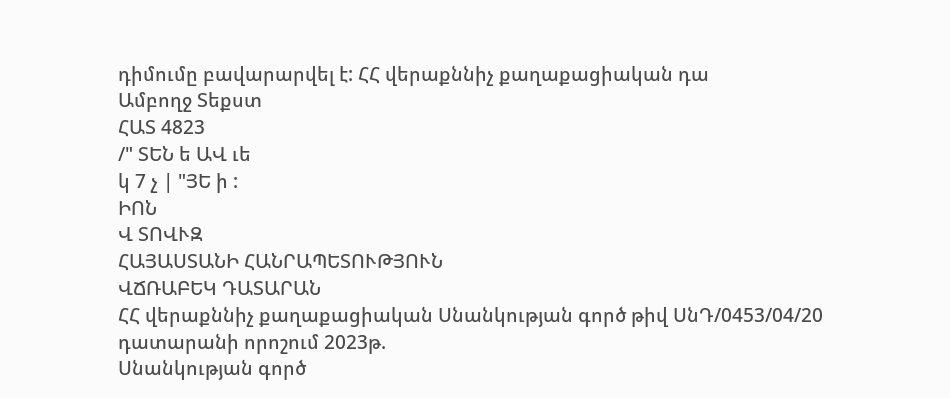դիմումը բավարարվել է: ՀՀ վերաքննիչ քաղաքացիական դա
Ամբողջ Տեքստ
ՀԱՏ 4823
/" ՏԵՆ ե ԱՎ ւե
կ 7 չ | "ՅԵ ի :
ԻՈՆ
Վ ՏՈՎՒԶ
ՀԱՅԱՍՏԱՆԻ ՀԱՆՐԱՊԵՏՈՒԹՅՈՒՆ
ՎՃՌԱԲԵԿ ԴԱՏԱՐԱՆ
ՀՀ վերաքննիչ քաղաքացիական Սնանկության գործ թիվ ՍնԴ/0453/04/20 դատարանի որոշում 2023թ.
Սնանկության գործ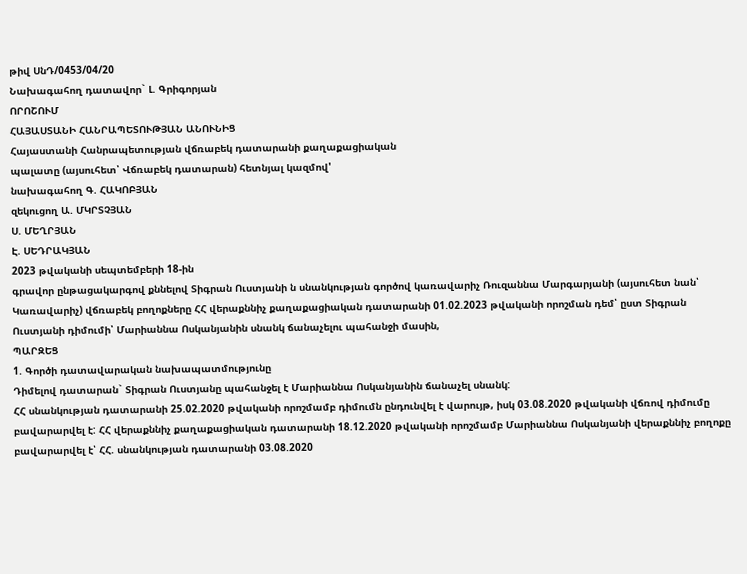թիվ ՍնԴ/0453/04/20
Նախագահող դատավոր` Լ. Գրիգորյան
ՈՐՈՇՈՒՄ
ՀԱՅԱՍՏԱՆԻ ՀԱՆՐԱՊԵՏՈՒԹՅԱՆ ԱՆՈՒՆԻՑ
Հայաստանի Հանրապետության վճռաբեկ դատարանի քաղաքացիական
պալատը (այսուհետ՝ Վճռաբեկ դատարան) հետնյալ կազմով'
նախագահող Գ. ՀԱԿՈԲՅԱՆ
զեկուցող Ա. ՄԿՐՏՉՅԱՆ
Ս. ՄԵՂՐՅԱՆ
Է. ՍԵԴՐԱԿՅԱՆ
2023 թվականի սեպտեմբերի 18-ին
գրավոր ընթացակարգով քննելով Տիգրան Ուստյանի ն սնանկության գործով կառավարիչ Ռուզաննա Մարգարյանի (այսուհետ նան՝ Կառավարիչ) վճռաբեկ բողոքները ՀՀ վերաքննիչ քաղաքացիական դատարանի 01.02.2023 թվականի որոշման դեմ՝ ըստ Տիգրան Ուստյանի դիմումի՝ Մարիաննա Ոսկանյանին սնանկ ճանաչելու պահանջի մասին,
ՊԱՐԶԵՑ
1. Գործի դատավարական նախապատմությունը
Դիմելով դատարան` Տիգրան Ուստյանը պահանջել է Մարիաննա Ոսկանյանին ճանաչել սնանկ:
ՀՀ սնանկության դատարանի 25.02.2020 թվականի որոշմամբ դիմումն ընդունվել է վարույթ, իսկ 03.08.2020 թվականի վճռով դիմումը բավարարվել է: ՀՀ վերաքննիչ քաղաքացիական դատարանի 18.12.2020 թվականի որոշմամբ Մարիաննա Ոսկանյանի վերաքննիչ բողոքը բավարարվել է՝ ՀՀ. սնանկության դատարանի 03.08.2020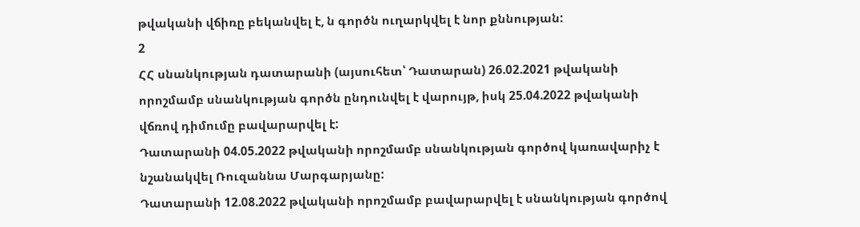թվականի վճիռը բեկանվել է, ն գործն ուղարկվել է նոր քննության:
2
ՀՀ սնանկության դատարանի (այսուհետ՝ Դատարան) 26.02.2021 թվականի որոշմամբ սնանկության գործն ընդունվել է վարույթ, իսկ 25.04.2022 թվականի վճռով դիմումը բավարարվել է:
Դատարանի 04.05.2022 թվականի որոշմամբ սնանկության գործով կառավարիչ է նշանակվել Ռուզաննա Մարգարյանը:
Դատարանի 12.08.2022 թվականի որոշմամբ բավարարվել է սնանկության գործով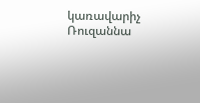կառավարիչ Ռուզաննա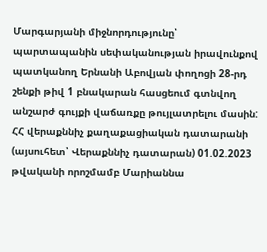Մարգարյանի միջնորդությունը՝ պարտապանին սեփականության իրավունքով պատկանող Երնանի Աբովյան փողոցի 28-րդ շենքի թիվ 1 բնակարան հասցեում գտնվող անշարժ գույքի վաճառքը թույլատրելու մասին:
ՀՀ վերաքննիչ քաղաքացիական դատարանի (այսուհետ՝ Վերաքննիչ դատարան) 01.02.2023 թվականի որոշմամբ Մարիաննա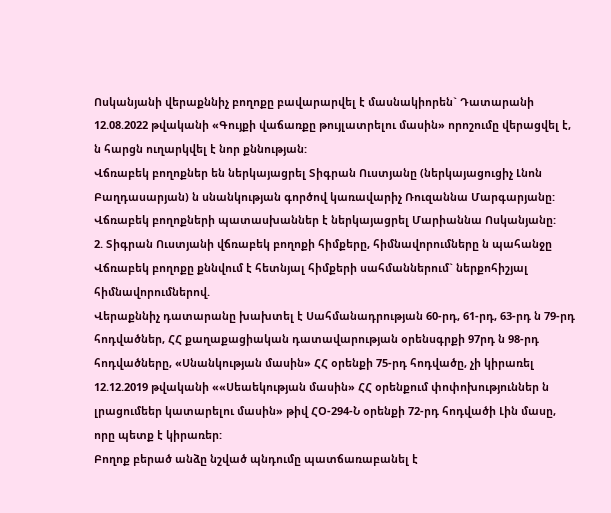Ոսկանյանի վերաքննիչ բողոքը բավարարվել է մասնակիորեն` Դատարանի 12.08.2022 թվականի «Գույքի վաճառքը թույլատրելու մասին» որոշումը վերացվել է, ն հարցն ուղարկվել է նոր քննության:
Վճռաբեկ բողոքներ են ներկայացրել Տիգրան Ուստյանը (ներկայացուցիչ Լնոն Բաղդասարյան) ն սնանկության գործով կառավարիչ Ռուզաննա Մարգարյանը:
Վճռաբեկ բողոքների պատասխաններ է ներկայացրել Մարիաննա Ոսկանյանը:
2. Տիգրան Ուստյանի վճռաբեկ բողոքի հիմքերը, հիմնավորումները ն պահանջը
Վճռաբեկ բողոքը քննվում է հետնյալ հիմքերի սահմաններում` ներքոհիշյալ հիմնավորումներով.
Վերաքննիչ դատարանը խախտել է Սահմանադրության 60-րդ, 61-րդ, 63-րդ ն 79-րդ հոդվածներ, ՀՀ քաղաքացիական դատավարության օրենսգրքի 97րդ ն 98-րդ հոդվածները, «Սնանկության մասին» ՀՀ օրենքի 75-րդ հոդվածը, չի կիրառել 12.12.2019 թվականի ««Սեաեկության մասին» ՀՀ օրենքում փոփոխություններ ն լրացումեեր կատարելու մասին» թիվ ՀՕ-294-Ն օրենքի 72-րդ հոդվածի Լին մասը, որը պետք է կիրառեր:
Բողոք բերած անձը նշված պնդումը պատճառաբանել է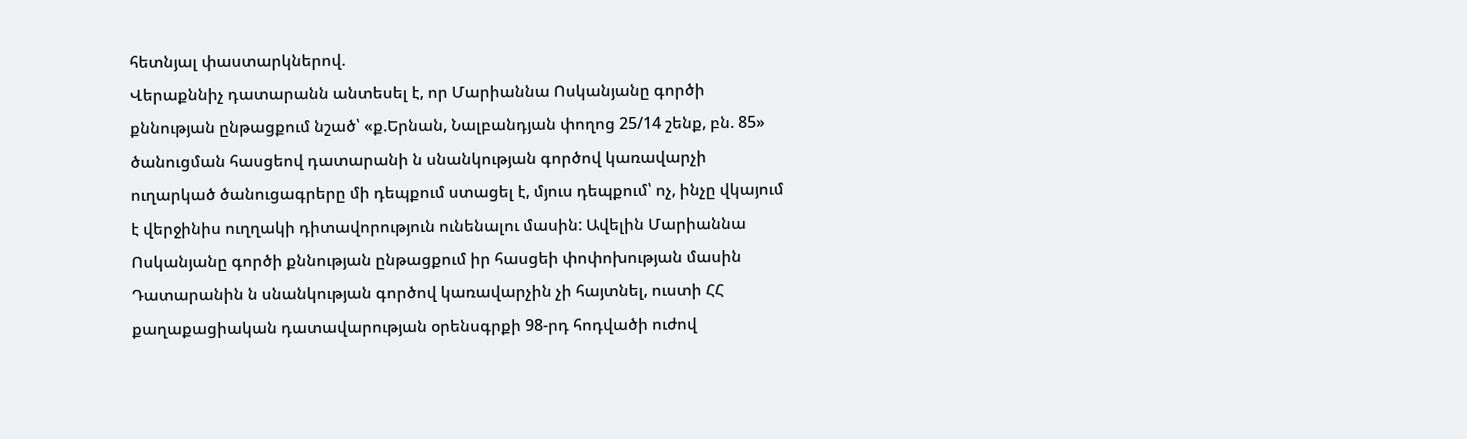հետնյալ փաստարկներով.
Վերաքննիչ դատարանն անտեսել է, որ Մարիաննա Ոսկանյանը գործի քննության ընթացքում նշած՝ «ք.Երնան, Նալբանդյան փողոց 25/14 շենք, բն. 85» ծանուցման հասցեով դատարանի ն սնանկության գործով կառավարչի ուղարկած ծանուցագրերը մի դեպքում ստացել է, մյուս դեպքում՝ ոչ, ինչը վկայում է վերջինիս ուղղակի դիտավորություն ունենալու մասին: Ավելին Մարիաննա Ոսկանյանը գործի քննության ընթացքում իր հասցեի փոփոխության մասին Դատարանին ն սնանկության գործով կառավարչին չի հայտնել, ուստի ՀՀ քաղաքացիական դատավարության օրենսգրքի 98-րդ հոդվածի ուժով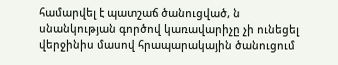համարվել է պատշաճ ծանուցված, ն սնանկության գործով կառավարիչը չի ունեցել վերջինիս մասով հրապարակային ծանուցում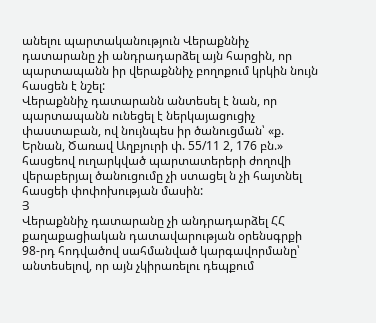անելու պարտականություն Վերաքննիչ դատարանը չի անդրադարձել այն հարցին, որ պարտապանն իր վերաքննիչ բողոքում կրկին նույն հասցեն է նշել:
Վերաքննիչ դատարանն անտեսել է նան, որ պարտապանն ունեցել է ներկայացուցիչ փաստաբան, ով նույնպես իր ծանուցման՝ «ք. Երնան, Ծառավ Աղբյուրի փ. 55/11 2, 176 բն.» հասցեով ուղարկված պարտատերերի ժողովի վերաբերյալ ծանուցումը չի ստացել ն չի հայտնել հասցեի փոփոխության մասին:
Յ
Վերաքննիչ դատարանը չի անդրադարձել ՀՀ քաղաքացիական դատավարության օրենսգրքի 98-րդ հոդվածով սահմանված կարգավորմանը՝ անտեսելով, որ այն չկիրառելու դեպքում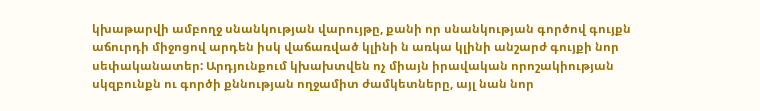կխաթարվի ամբողջ սնանկության վարույթը, քանի որ սնանկության գործով գույքն աճուրդի միջոցով արդեն իսկ վաճառված կլինի ն առկա կլինի անշարժ գույքի նոր սեփականատեր: Արդյունքում կխախտվեն ոչ միայն իրավական որոշակիության սկզբունքն ու գործի քննության ողջամիտ ժամկետները, այլ նան նոր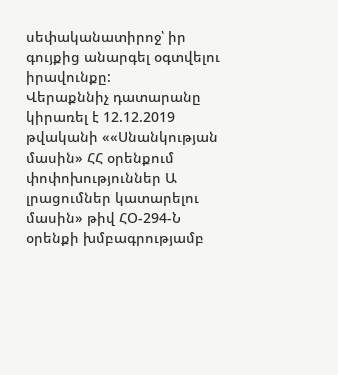սեփականատիրոջ՝ իր գույքից անարգել օգտվելու իրավունքը:
Վերաքննիչ դատարանը կիրառել է 12.12.2019 թվականի ««Սնանկության մասին» ՀՀ օրենքում փոփոխություններ Ա լրացումներ կատարելու մասին» թիվ ՀՕ-294-Ն օրենքի խմբագրությամբ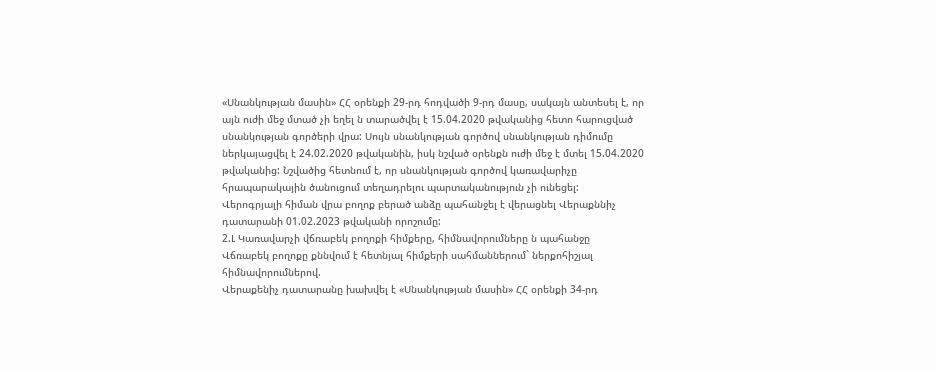«Սնանկության մասին» ՀՀ օրենքի 29-րդ հոդվածի 9-րդ մասը, սակայն անտեսել է, որ այն ուժի մեջ մտած չի եղել ն տարածվել է 15.04.2020 թվականից հետո հարուցված սնանկության գործերի վրա: Սույն սնանկության գործով սնանկության դիմումը ներկայացվել է 24.02.2020 թվականին, իսկ նշված օրենքն ուժի մեջ է մտել 15.04.2020 թվականից: Նշվածից հետնում է, որ սնանկության գործով կառավարիչը հրապարակային ծանուցում տեղադրելու պարտականություն չի ունեցել:
Վերոգրյալի հիման վրա բողոք բերած անձը պահանջել է վերացնել Վերաքննիչ դատարանի 01.02.2023 թվականի որոշումը:
2.Լ Կառավարչի վճռաբեկ բողոքի հիմքերը, հիմնավորումները ն պահանջը
Վճռաբեկ բողոքը քննվում է հետնյալ հիմքերի սահմաններում` ներքոհիշյալ հիմնավորումներով.
Վերաքենիչ դատարանը խախվել է «Սնանկության մասին» ՀՀ օրենքի 34-րդ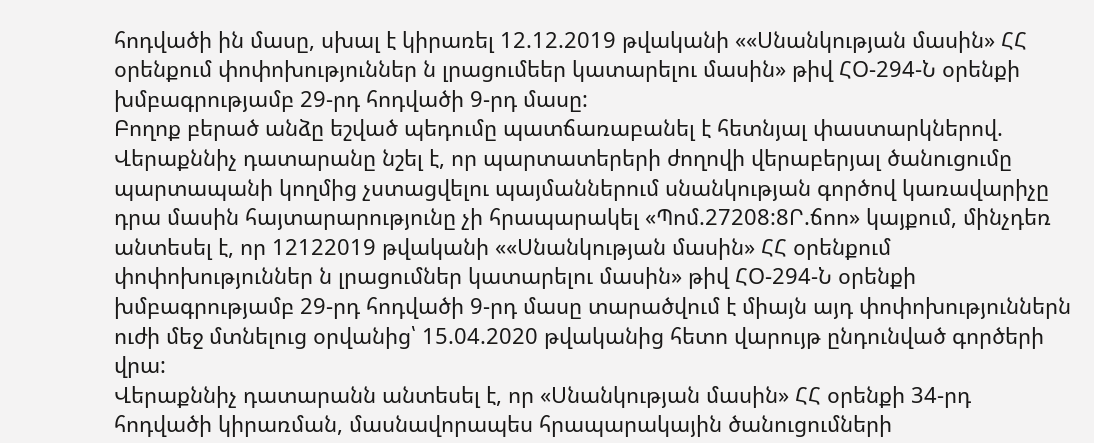հոդվածի ին մասը, սխալ է կիրառել 12.12.2019 թվականի ««Սնանկության մասին» ՀՀ օրենքում փոփոխություններ ն լրացումեեր կատարելու մասին» թիվ ՀՕ-294-Ն օրենքի խմբագրությամբ 29-րդ հոդվածի 9-րդ մասը:
Բողոք բերած անձը եշված պեդումը պատճառաբանել է հետնյալ փաստարկներով.
Վերաքննիչ դատարանը նշել է, որ պարտատերերի ժողովի վերաբերյալ ծանուցումը պարտապանի կողմից չստացվելու պայմաններում սնանկության գործով կառավարիչը դրա մասին հայտարարությունը չի հրապարակել «Պոմ.27208:8Ր.ճոո» կայքում, մինչդեռ անտեսել է, որ 12122019 թվականի ««Սնանկության մասին» ՀՀ օրենքում փոփոխություններ ն լրացումներ կատարելու մասին» թիվ ՀՕ-294-Ն օրենքի խմբագրությամբ 29-րդ հոդվածի 9-րդ մասը տարածվում է միայն այդ փոփոխություններն ուժի մեջ մտնելուց օրվանից՝ 15.04.2020 թվականից հետո վարույթ ընդունված գործերի վրա:
Վերաքննիչ դատարանն անտեսել է, որ «Սնանկության մասին» ՀՀ օրենքի 34-րդ հոդվածի կիրառման, մասնավորապես հրապարակային ծանուցումների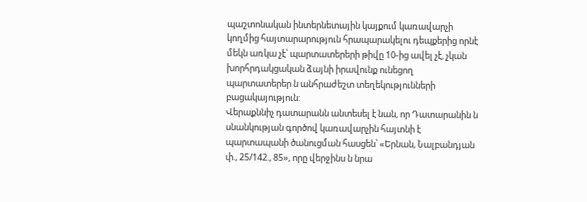պաշտոնական ինտերնետային կայքում կառավարչի կողմից հայտարարություն հրապարակելու դեպքերից որնէ մեկն առկա չէ՝ պարտատերերի թիվը 10-ից ավել չէ, չկան խորհրդակցական ձայնի իրավունք ունեցող պարտատերեր ն անհրաժեշտ տեղեկությունների բացակայություն:
Վերաքննիչ դատարանն անտեսել է նան, որ Դատարանին ն սնանկության գործով կառավարչին հայտնի է պարտապանի ծանուցման հասցեն՝ «Երնան, Նալբանդյան փ., 25/142., 85», որը վերջինս ն նրա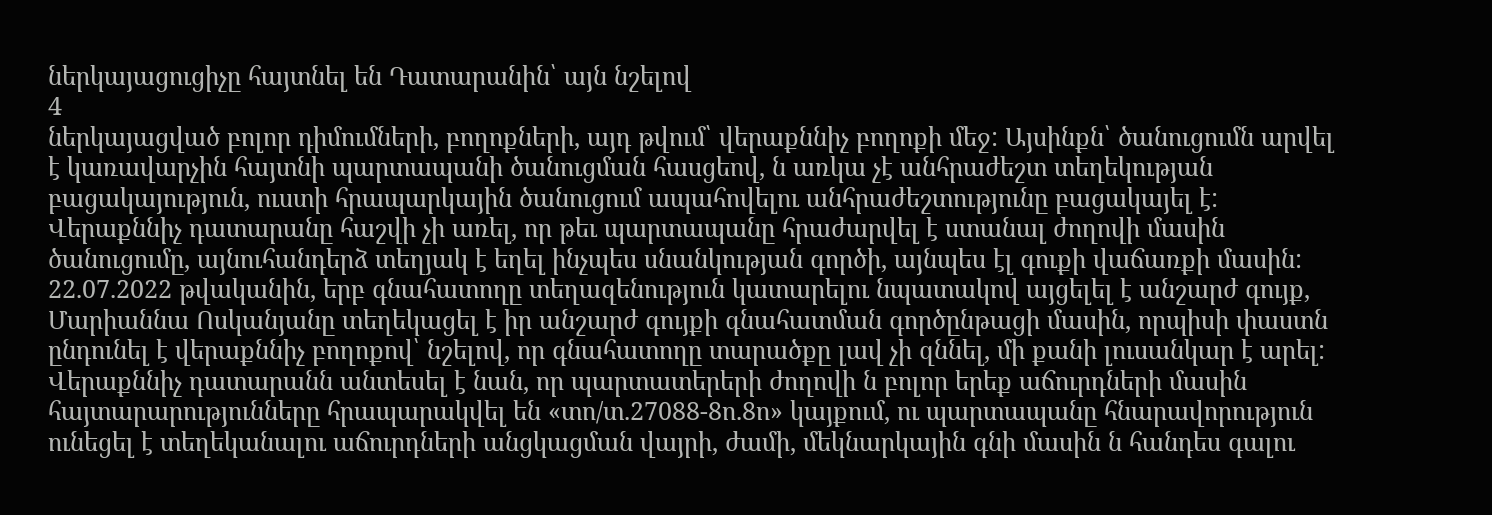ներկայացուցիչը հայտնել են Դատարանին՝ այն նշելով
4
ներկայացված բոլոր դիմումների, բողոքների, այդ թվում՝ վերաքննիչ բողոքի մեջ: Այսինքն՝ ծանուցումն արվել է կառավարչին հայտնի պարտապանի ծանուցման հասցեով, ն առկա չէ անհրաժեշտ տեղեկության բացակայություն, ուստի հրապարկային ծանուցում ապահովելու անհրաժեշտությունը բացակայել է:
Վերաքննիչ դատարանը հաշվի չի առել, որ թեւ պարտապանը հրաժարվել է ստանալ ժողովի մասին ծանուցումը, այնուհանդերձ տեղյակ է եղել ինչպես սնանկության գործի, այնպես էլ գուքի վաճառքի մասին: 22.07.2022 թվականին, երբ գնահատողը տեղազենություն կատարելու նպատակով այցելել է անշարժ գույք, Մարիաննա Ոսկանյանը տեղեկացել է իր անշարժ գույքի գնահատման գործընթացի մասին, որպիսի փաստն ընդունել է վերաքննիչ բողոքով՝ նշելով, որ գնահատողը տարածքը լավ չի զննել, մի քանի լուսանկար է արել:
Վերաքննիչ դատարանն անտեսել է նան, որ պարտատերերի ժողովի ն բոլոր երեք աճուրդների մասին հայտարարությունները հրապարակվել են «տո/տ.27088-8ո.8ո» կայքում, ու պարտապանը հնարավորություն ունեցել է տեղեկանալու աճուրդների անցկացման վայրի, ժամի, մեկնարկային գնի մասին ն հանդես գալու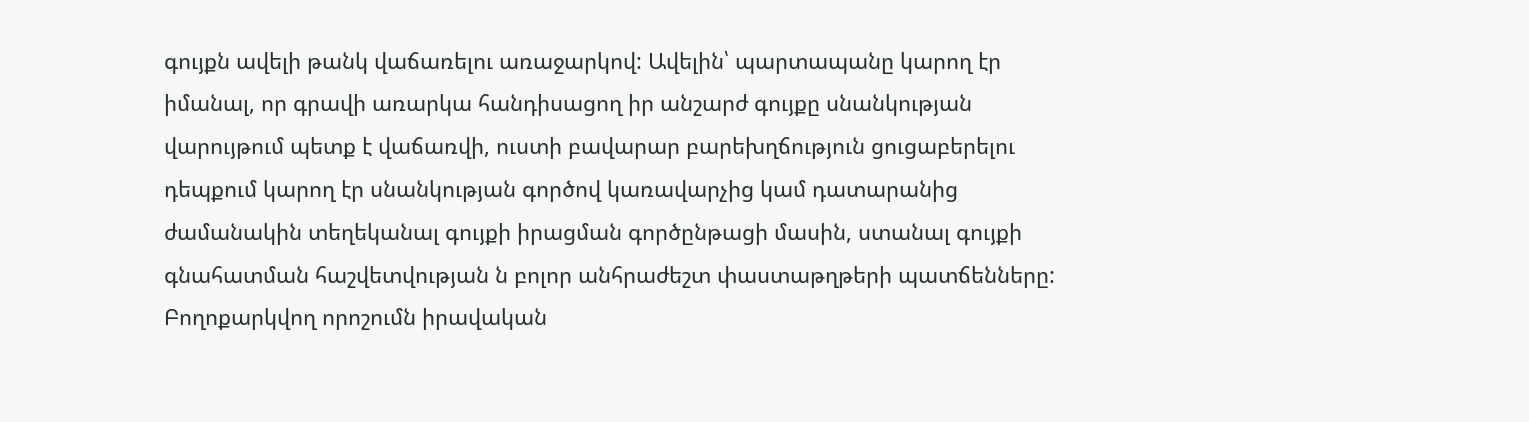գույքն ավելի թանկ վաճառելու առաջարկով: Ավելին՝ պարտապանը կարող էր իմանալ, որ գրավի առարկա հանդիսացող իր անշարժ գույքը սնանկության վարույթում պետք է վաճառվի, ուստի բավարար բարեխղճություն ցուցաբերելու դեպքում կարող էր սնանկության գործով կառավարչից կամ դատարանից ժամանակին տեղեկանալ գույքի իրացման գործընթացի մասին, ստանալ գույքի գնահատման հաշվետվության ն բոլոր անհրաժեշտ փաստաթղթերի պատճենները:
Բողոքարկվող որոշումն իրավական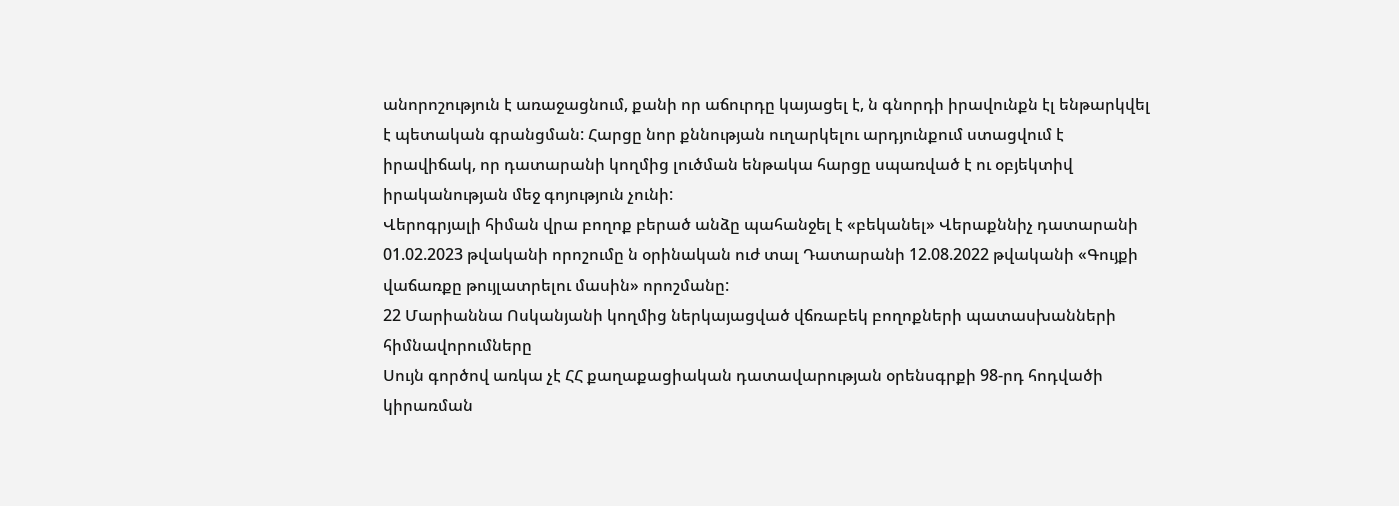անորոշություն է առաջացնում, քանի որ աճուրդը կայացել է, ն գնորդի իրավունքն էլ ենթարկվել է պետական գրանցման: Հարցը նոր քննության ուղարկելու արդյունքում ստացվում է իրավիճակ, որ դատարանի կողմից լուծման ենթակա հարցը սպառված է ու օբյեկտիվ իրականության մեջ գոյություն չունի:
Վերոգրյալի հիման վրա բողոք բերած անձը պահանջել է «բեկանել» Վերաքննիչ դատարանի 01.02.2023 թվականի որոշումը ն օրինական ուժ տալ Դատարանի 12.08.2022 թվականի «Գույքի վաճառքը թույլատրելու մասին» որոշմանը:
22 Մարիաննա Ոսկանյանի կողմից ներկայացված վճռաբեկ բողոքների պատասխանների հիմնավորումները
Սույն գործով առկա չէ ՀՀ քաղաքացիական դատավարության օրենսգրքի 98-րդ հոդվածի կիրառման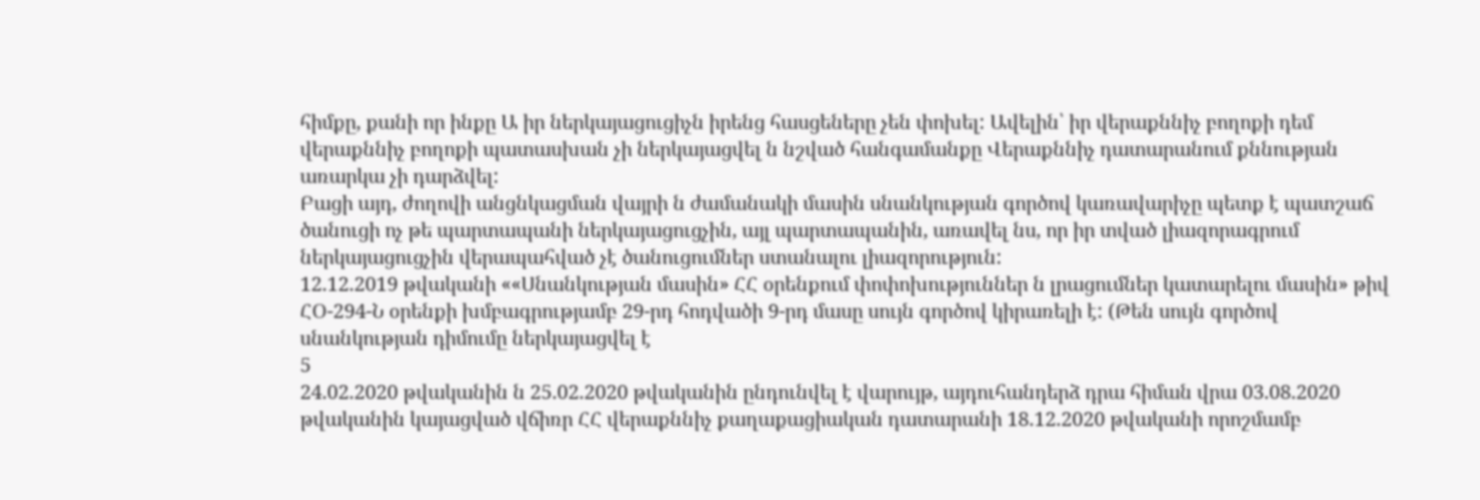հիմքը, քանի որ ինքը Ա իր ներկայացուցիչն իրենց հասցեները չեն փոխել: Ավելին՝ իր վերաքննիչ բողոքի դեմ վերաքննիչ բողոքի պատասխան չի ներկայացվել ն նշված հանգամանքը Վերաքննիչ դատարանում քննության առարկա չի դարձվել:
Բացի այդ, ժողովի անցնկացման վայրի ն ժամանակի մասին սնանկության գործով կառավարիչը պետք է պատշաճ ծանուցի ոչ թե պարտապանի ներկայացուցչին, այլ պարտապանին, առավել նս, որ իր տված լիազորագրում ներկայացուցչին վերապահված չէ ծանուցումներ ստանալու լիազորություն:
12.12.2019 թվականի ««Սնանկության մասին» ՀՀ օրենքում փոփոխություններ ն լրացումներ կատարելու մասին» թիվ ՀՕ-294-Ն օրենքի խմբագրությամբ 29-րդ հոդվածի 9-րդ մասը սույն գործով կիրառելի է: (Թեն սույն գործով սնանկության դիմումը ներկայացվել է
5
24.02.2020 թվականին ն 25.02.2020 թվականին ընդունվել է վարույթ, այդուհանդերձ դրա հիման վրա 03.08.2020 թվականին կայացված վճիռր ՀՀ վերաքննիչ քաղաքացիական դատարանի 18.12.2020 թվականի որոշմամբ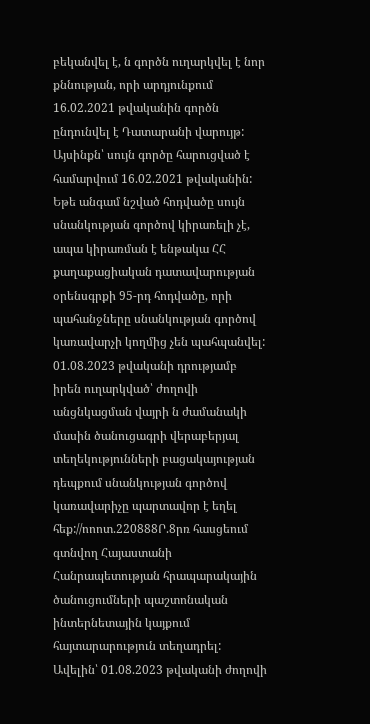բեկանվել է, ն գործն ուղարկվել է նոր քննության, որի արդյունքում 16.02.2021 թվականին գործն ընդունվել է Դատարանի վարույթ: Այսինքն՝ սույն գործը հարուցված է համարվում 16.02.2021 թվականին: Եթե անգամ նշված հոդվածը սույն սնանկության գործով կիրառելի չէ, ապա կիրառման է ենթակա ՀՀ քաղաքացիական դատավարության օրենսգրքի 95-րդ հոդվածը, որի պահանջները սնանկության գործով կառավարչի կողմից չեն պահպանվել:
01.08.2023 թվականի դրությամբ իրեն ուղարկված՝ ժողովի անցնկացման վայրի ն ժամանակի մասին ծանուցագրի վերաբերյալ տեղեկությունների բացակայության դեպքում սնանկության գործով կառավարիչը պարտավոր է եղել հեք://ոոոտ.220888Ր.8րռ հասցեում գտնվող Հայաստանի Հանրապետության հրապարակային ծանուցումների պաշտոնական ինտերնետային կայքում հայտարարություն տեղադրել: Ավելին՝ 01.08.2023 թվականի ժողովի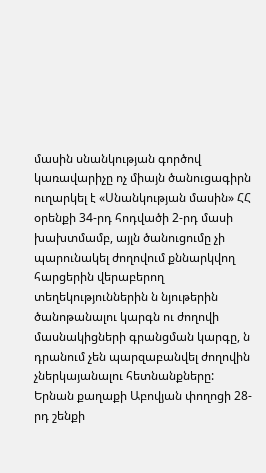մասին սնանկության գործով կառավարիչը ոչ միայն ծանուցագիրն ուղարկել է «Սնանկության մասին» ՀՀ օրենքի 34-րդ հոդվածի 2-րդ մասի խախտմամբ, այլն ծանուցումը չի պարունակել ժողովում քննարկվող հարցերին վերաբերող տեղեկություններին ն նյութերին ծանոթանալու կարգն ու ժողովի մասնակիցների գրանցման կարգը, ն դրանում չեն պարզաբանվել ժողովին չներկայանալու հետնանքները:
Երնան քաղաքի Աբովյան փողոցի 28-րդ շենքի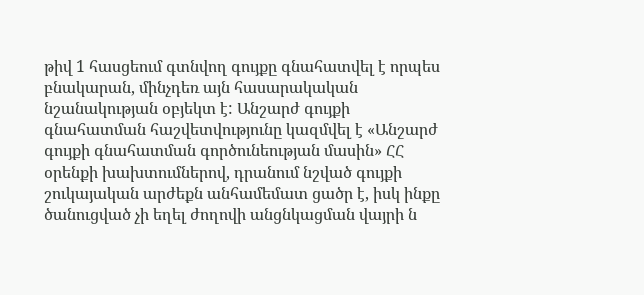թիվ 1 հասցեում գտնվող գույքը գնահատվել է որպես բնակարան, մինչդեռ այն հասարակական նշանակության օբյեկտ է: Անշարժ գույքի գնահատման հաշվետվությունը կազմվել է «Անշարժ գույքի գնահատման գործունեության մասին» ՀՀ օրենքի խախտումներով, դրանում նշված գույքի շուկայական արժեքն անհամեմատ ցածր է, իսկ ինքը ծանուցված չի եղել ժողովի անցնկացման վայրի ն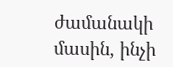ժամանակի մասին, ինչի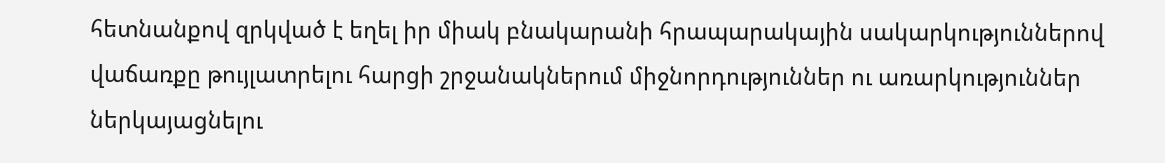հետնանքով զրկված է եղել իր միակ բնակարանի հրապարակային սակարկություններով վաճառքը թույլատրելու հարցի շրջանակներում միջնորդություններ ու առարկություններ ներկայացնելու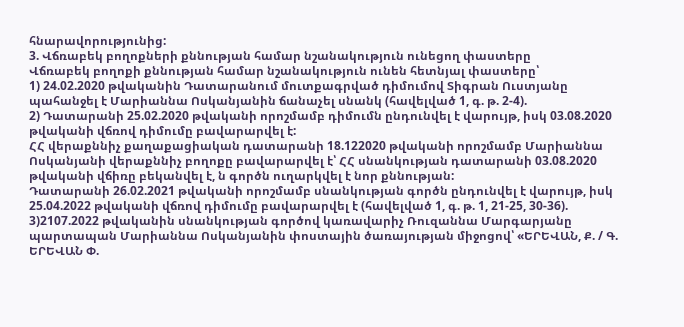հնարավորությունից:
3. Վճռաբեկ բողոքների քննության համար նշանակություն ունեցող փաստերը
Վճռաբեկ բողոքի քննության համար նշանակություն ունեն հետնյալ փաստերը՝
1) 24.02.2020 թվականին Դատարանում մուտքագրված դիմումով Տիգրան Ուստյանը պահանջել է Մարիաննա Ոսկանյանին ճանաչել սնանկ (հավելված 1, գ. թ. 2-4).
2) Դատարանի 25.02.2020 թվականի որոշմամբ դիմումն ընդունվել է վարույթ, իսկ 03.08.2020 թվականի վճռով դիմումը բավարարվել է:
ՀՀ վերաքննիչ քաղաքացիական դատարանի 18.122020 թվականի որոշմամբ Մարիաննա Ոսկանյանի վերաքննիչ բողոքը բավարարվել է՝ ՀՀ սնանկության դատարանի 03.08.2020 թվականի վճիռը բեկանվել է, ն գործն ուղարկվել է նոր քննության:
Դատարանի 26.02.2021 թվականի որոշմամբ սնանկության գործն ընդունվել է վարույթ, իսկ 25.04.2022 թվականի վճռով դիմումը բավարարվել է (հավելված 1, գ. թ. 1, 21-25, 30-36).
3)2107.2022 թվականին սնանկության գործով կառավարիչ Ռուզաննա Մարգարյանը պարտապան Մարիաննա Ոսկանյանին փոստային ծառայության միջոցով՝ «ԵՐԵՎԱՆ, Ք. / Գ. ԵՐԵՎԱՆ Փ.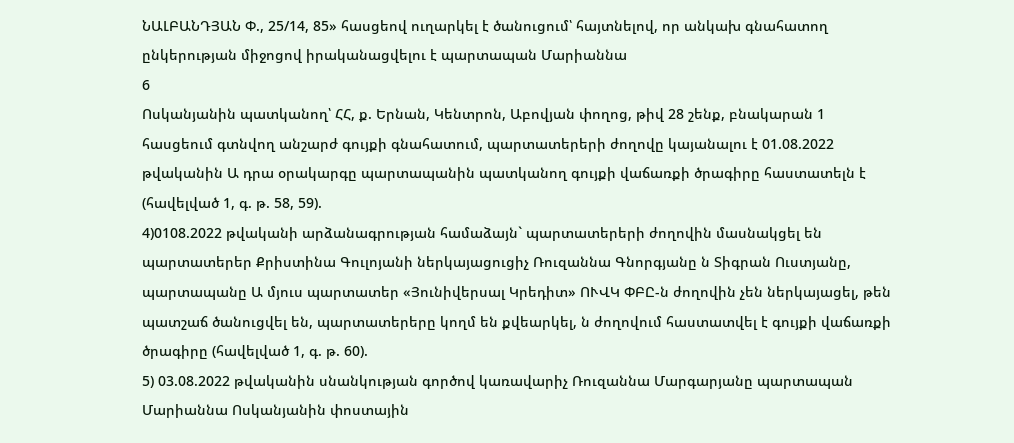ՆԱԼԲԱՆԴՅԱՆ Փ., 25/14, 85» հասցեով ուղարկել է ծանուցում՝ հայտնելով, որ անկախ գնահատող ընկերության միջոցով իրականացվելու է պարտապան Մարիաննա
6
Ոսկանյանին պատկանող՝ ՀՀ, ք. Երնան, Կենտրոն, Աբովյան փողոց, թիվ 28 շենք, բնակարան 1 հասցեում գտնվող անշարժ գույքի գնահատում, պարտատերերի ժողովը կայանալու է 01.08.2022 թվականին Ա դրա օրակարգը պարտապանին պատկանող գույքի վաճառքի ծրագիրը հաստատելն է (հավելված 1, գ. թ. 58, 59).
4)0108.2022 թվականի արձանագրության համաձայն` պարտատերերի ժողովին մասնակցել են պարտատերեր Քրիստինա Գուլոյանի ներկայացուցիչ Ռուզաննա Գնորգյանը ն Տիգրան Ուստյանը, պարտապանը Ա մյուս պարտատեր «Յունիվերսալ Կրեդիտ» ՈՒՎԿ ՓԲԸ-ն ժողովին չեն ներկայացել, թեն պատշաճ ծանուցվել են, պարտատերերը կողմ են քվեարկել, ն ժողովում հաստատվել է գույքի վաճառքի ծրագիրը (հավելված 1, գ. թ. 60).
5) 03.08.2022 թվականին սնանկության գործով կառավարիչ Ռուզաննա Մարգարյանը պարտապան Մարիաննա Ոսկանյանին փոստային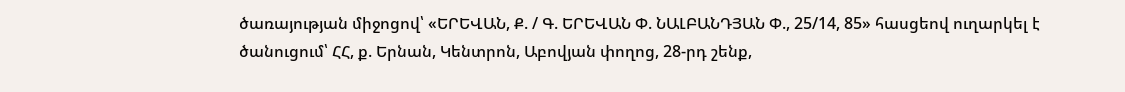ծառայության միջոցով՝ «ԵՐԵՎԱՆ, Ք. / Գ. ԵՐԵՎԱՆ Փ. ՆԱԼԲԱՆԴՅԱՆ Փ., 25/14, 85» հասցեով ուղարկել է ծանուցում՝ ՀՀ, ք. Երնան, Կենտրոն, Աբովյան փողոց, 28-րդ շենք,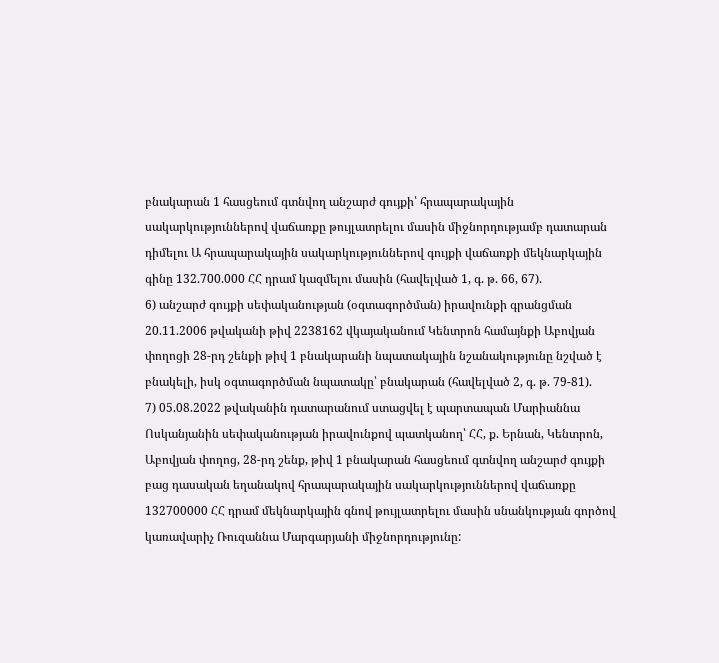բնակարան 1 հասցեում գտնվող անշարժ գույքի՝ հրապարակային սակարկություններով վաճառքը թույլատրելու մասին միջնորդությամբ դատարան դիմելու Ա հրապարակային սակարկություններով գույքի վաճառքի մեկնարկային գինը 132.700.000 ՀՀ դրամ կազմելու մասին (հավելված 1, գ. թ. 66, 67).
6) անշարժ գույքի սեփականության (օգտագործման) իրավունքի գրանցման 20.11.2006 թվականի թիվ 2238162 վկայականում Կենտրոն համայնքի Աբովյան փողոցի 28-րդ շենքի թիվ 1 բնակարանի նպատակային նշանակությունը նշված է բնակելի, իսկ օգտագործման նպատակը՝ բնակարան (հավելված 2, գ. թ. 79-81).
7) 05.08.2022 թվականին դատարանում ստացվել է պարտապան Մարիաննա Ոսկանյանին սեփականության իրավունքով պատկանող՝ ՀՀ, ք. Երնան, Կենտրոն, Աբովյան փողոց, 28-րդ շենք, թիվ 1 բնակարան հասցեում գտնվող անշարժ գույքի բաց դասական եղանակով հրապարակային սակարկություններով վաճառքը 132700000 ՀՀ դրամ մեկնարկային գնով թույլատրելու մասին սնանկության գործով կառավարիչ Ռուզաննա Մարգարյանի միջնորդությունը: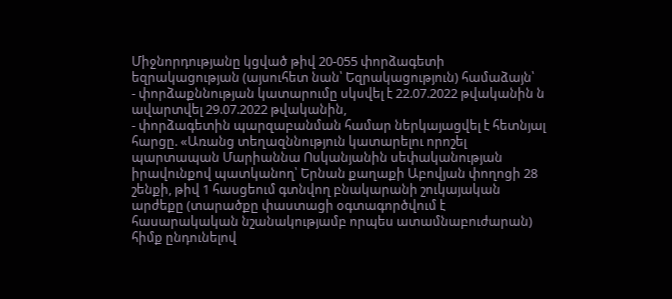Միջնորդությանը կցված թիվ 20-055 փորձագետի եզրակացության (այսուհետ նան՝ Եզրակացություն) համաձայն՝
- փորձաքննության կատարումը սկսվել է 22.07.2022 թվականին ն ավարտվել 29.07.2022 թվականին,
- փորձագետին պարզաբանման համար ներկայացվել է հետնյալ հարցը. «Առանց տեղազննություն կատարելու որոշել պարտապան Մարիաննա Ոսկանյանին սեփականության իրավունքով պատկանող՝ Երնան քաղաքի Աբովյան փողոցի 28 շենքի, թիվ 1 հասցեում գտնվող բնակարանի շուկայական արժեքը (տարածքը փաստացի օգտագործվում է հասարակական նշանակությամբ որպես ատամնաբուժարան) հիմք ընդունելով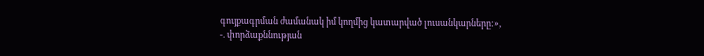գույքագրման ժամանակ իմ կողմից կատարված լուսանկարները:»,
-. փորձաքննության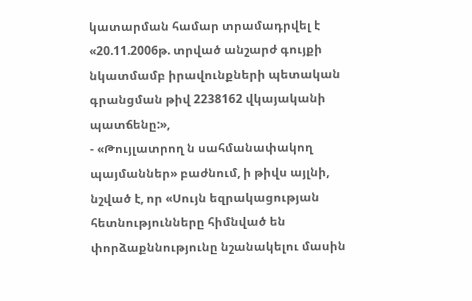կատարման համար տրամադրվել է «20.11.2006թ. տրված անշարժ գույքի նկատմամբ իրավունքների պետական գրանցման թիվ 2238162 վկայականի պատճենը:»,
- «Թույլատրող ն սահմանափակող պայմաններ» բաժնում, ի թիվս այլնի, նշված է, որ «Սույն եզրակացության հետնությունները հիմնված են փորձաքննությունը նշանակելու մասին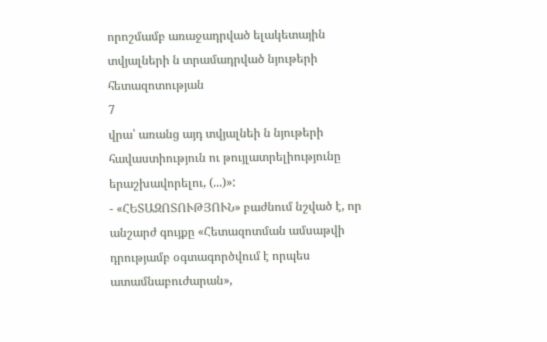որոշմամբ առաջադրված ելակետային տվյալների ն տրամադրված նյութերի հետազոտության
7
վրա՝ առանց այդ տվյալնեի ն նյութերի հավաստիություն ու թույլատրելիությունը երաշխավորելու, (...)»:
- «ՀԵՏԱԶՈՏՈՒԹՅՈՒՆ» բաժնում նշված է, որ անշարժ գույքը «Հետազոտման ամսաթվի դրությամբ օգտագործվում է որպես ատամնաբուժարան»,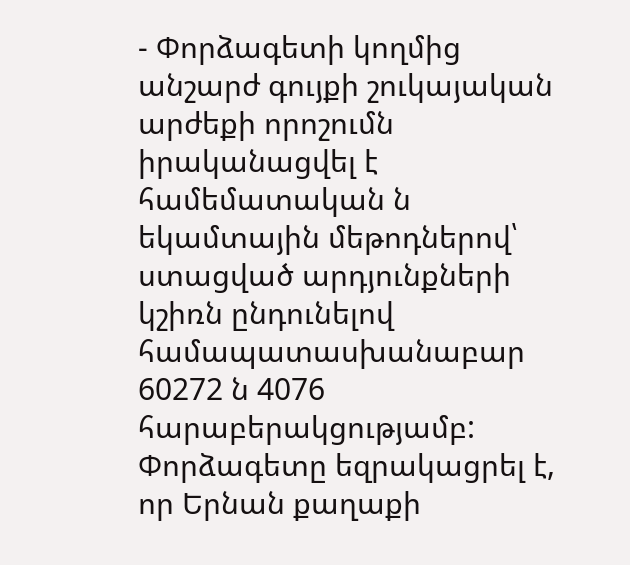- Փորձագետի կողմից անշարժ գույքի շուկայական արժեքի որոշումն իրականացվել է համեմատական ն եկամտային մեթոդներով՝ ստացված արդյունքների կշիռն ընդունելով համապատասխանաբար 60272 ն 4076 հարաբերակցությամբ:
Փորձագետը եզրակացրել է, որ Երնան քաղաքի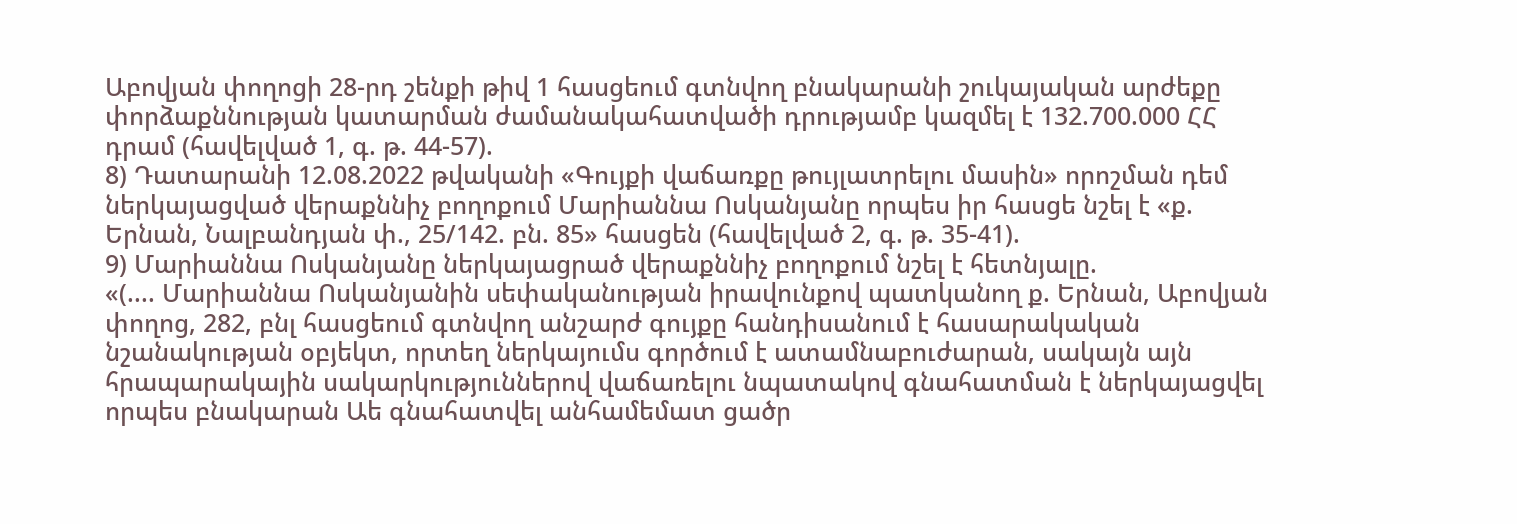Աբովյան փողոցի 28-րդ շենքի թիվ 1 հասցեում գտնվող բնակարանի շուկայական արժեքը փորձաքննության կատարման ժամանակահատվածի դրությամբ կազմել է 132.700.000 ՀՀ դրամ (հավելված 1, գ. թ. 44-57).
8) Դատարանի 12.08.2022 թվականի «Գույքի վաճառքը թույլատրելու մասին» որոշման դեմ ներկայացված վերաքննիչ բողոքում Մարիաննա Ոսկանյանը որպես իր հասցե նշել է «ք. Երնան, Նալբանդյան փ., 25/142. բն. 85» հասցեն (հավելված 2, գ. թ. 35-41).
9) Մարիաննա Ոսկանյանը ներկայացրած վերաքննիչ բողոքում նշել է հետնյալը.
«(.... Մարիաննա Ոսկանյանին սեփականության իրավունքով պատկանող ք. Երնան, Աբովյան փողոց, 282, բնլ հասցեում գտնվող անշարժ գույքը հանդիսանում է հասարակական նշանակության օբյեկտ, որտեղ ներկայումս գործում է ատամնաբուժարան, սակայն այն հրապարակային սակարկություններով վաճառելու նպատակով գնահատման է ներկայացվել որպես բնակարան Աե գնահատվել անհամեմատ ցածր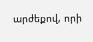արժեքով, որի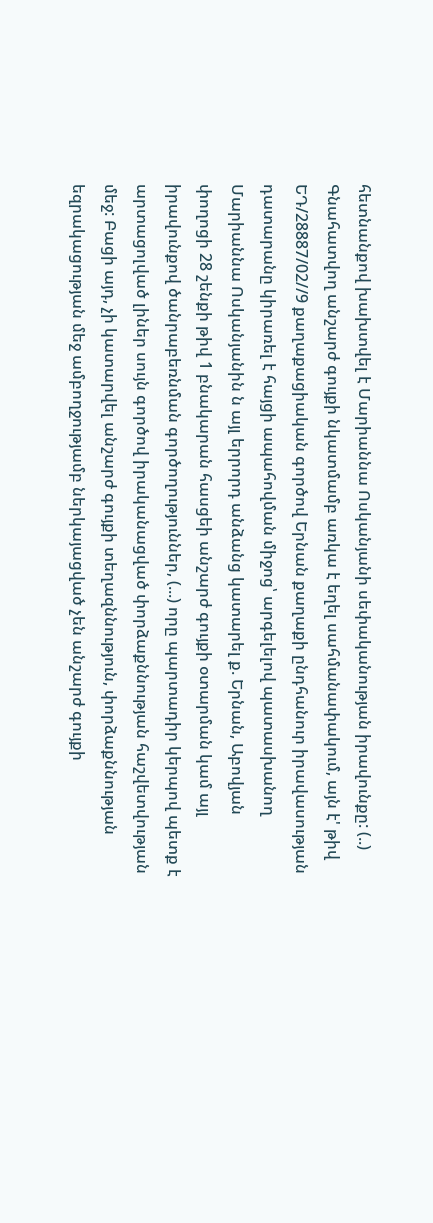հետնանքով խախտվել է Մարիաննա Ոսկանյանի սեփականության իրավունքը: (..) Գնահատվող անշարժ գույքի նկատմամբ առկա է եղել սահմանափակում, այն է' թիվ ԵԴ/28887/02//9 քաղաքացիական գործով Երնան քաղաքի ընդհանուր իրավասության դատարանը կիրառել է հայցի ապահովման միջոց՝ արգելելով պատասխանող Մարիաննա Ոսկանյանին ն այլ երրորդ անձանց կատարել ք. Երնան, Աբովյան փողոցի 28 շենքի թիվ 1 բնակարան հասցեի անշարժ գույքի օտարման կամ այլ իրավունքով ծանրաբեռնման գործողություններ, (...) որը պարտադիր կերպով պետք է արտացոլված լիներ սույն գործով իրականացված փորձաքննության հաշվետվության մեջ: Բացի այդ, չի կատարվել անշարժ գույքի տեղազննություն, փորձաքննության եզրակացության մեջ ամբողջությամբ ներկայացված չեն անշարժ գույքի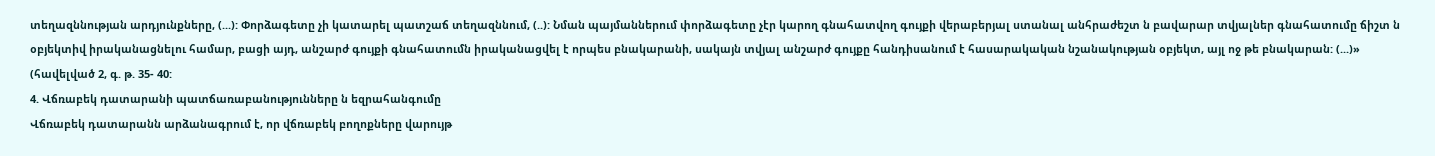տեղազննության արդյունքները, (...): Փորձագետը չի կատարել պատշաճ տեղազննում, (..): Նման պայմաններում փորձագետը չէր կարող գնահատվող գույքի վերաբերյալ ստանալ անհրաժեշտ ն բավարար տվյալներ գնահատումը ճիշտ ն օբյեկտիվ իրականացնելու համար, բացի այդ, անշարժ գույքի գնահատումն իրականացվել է որպես բնակարանի, սակայն տվյալ անշարժ գույքը հանդիսանում է հասարակական նշանակության օբյեկտ, այլ ոջ թե բնակարան: (...)» (հավելված 2, գ. թ. 35- 40:
4. Վճռաբեկ դատարանի պատճառաբանությունները ն եզրահանգումը
Վճռաբեկ դատարանն արձանագրում է, որ վճռաբեկ բողոքները վարույթ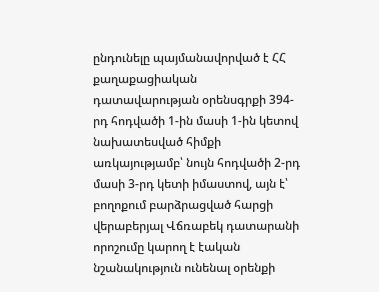ընդունելը պայմանավորված է ՀՀ քաղաքացիական դատավարության օրենսգրքի 394-րդ հոդվածի 1-ին մասի 1-ին կետով նախատեսված հիմքի առկայությամբ՝ նույն հոդվածի 2-րդ մասի 3-րդ կետի իմաստով, այն է՝ բողոքում բարձրացված հարցի վերաբերյալ Վճռաբեկ դատարանի որոշումը կարող է էական նշանակություն ունենալ օրենքի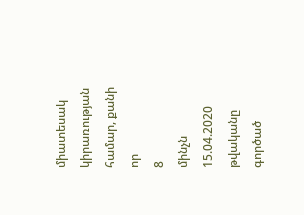միատեսակ կիրառության համար, քանի որ
8
մինչն 15.04.2020 թվականը գործած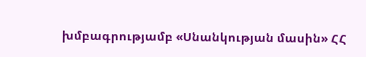խմբագրությամբ «Սնանկության մասին» ՀՀ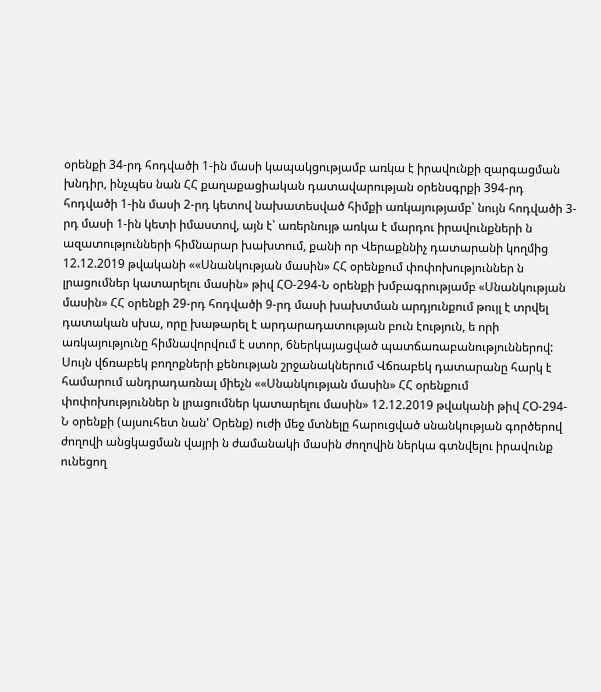օրենքի 34-րդ հոդվածի 1-ին մասի կապակցությամբ առկա է իրավունքի զարգացման խնդիր, ինչպես նան ՀՀ քաղաքացիական դատավարության օրենսգրքի 394-րդ հոդվածի 1-ին մասի 2-րդ կետով նախատեսված հիմքի առկայությամբ՝ նույն հոդվածի 3-րդ մասի 1-ին կետի իմաստով, այն է՝ առերնույթ առկա է մարդու իրավունքների ն ազատությունների հիմնարար խախտում, քանի որ Վերաքննիչ դատարանի կողմից 12.12.2019 թվականի ««Սնանկության մասին» ՀՀ օրենքում փոփոխություններ ն լրացումներ կատարելու մասին» թիվ ՀՕ-294-Ն օրենքի խմբագրությամբ «Սնանկության մասին» ՀՀ օրենքի 29-րդ հոդվածի 9-րդ մասի խախտման արդյունքում թույլ է տրվել դատական սխա, որը խաթարել է արդարադատության բուն էություն, ե որի առկայությունը հիմնավորվում է ստոր, 6ներկայացված պատճառաբանություններով:
Սույն վճռաբեկ բողոքների քենության շրջանակներում Վճռաբեկ դատարանը հարկ է համարում անդրադառնալ միեչն ««Սնանկության մասին» ՀՀ օրենքում փոփոխություններ ն լրացումներ կատարելու մասին» 12.12.2019 թվականի թիվ ՀՕ-294-Ն օրենքի (այսուհետ նան' Օրենք) ուժի մեջ մտնելը հարուցված սնանկության գործերով ժողովի անցկացման վայրի ն ժամանակի մասին ժողովին ներկա գտնվելու իրավունք ունեցող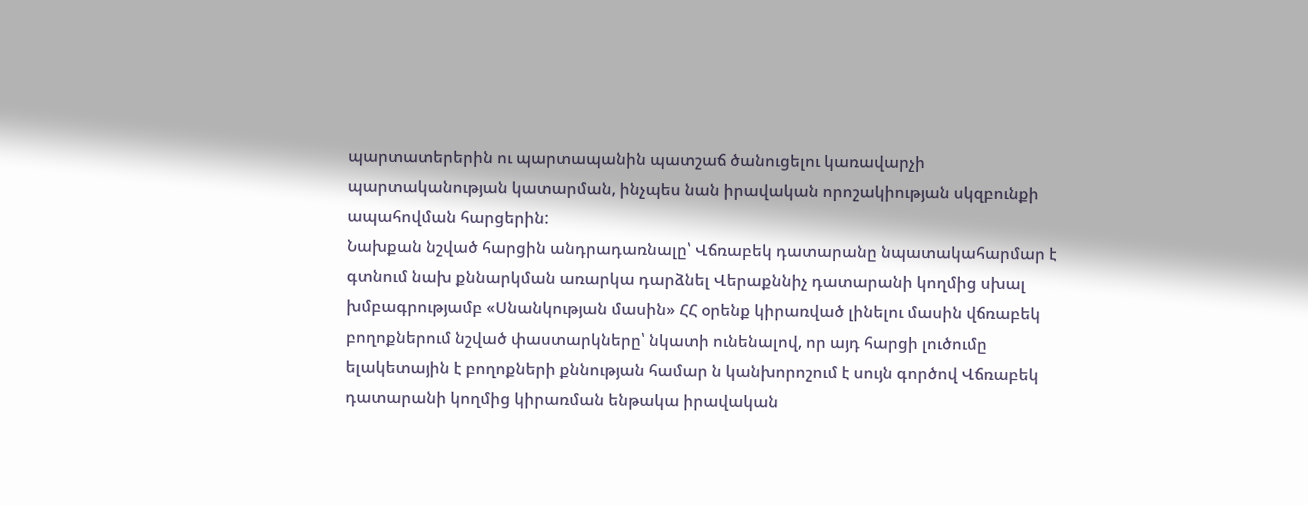պարտատերերին ու պարտապանին պատշաճ ծանուցելու կառավարչի պարտականության կատարման, ինչպես նան իրավական որոշակիության սկզբունքի ապահովման հարցերին:
Նախքան նշված հարցին անդրադառնալը՝ Վճռաբեկ դատարանը նպատակահարմար է գտնում նախ քննարկման առարկա դարձնել Վերաքննիչ դատարանի կողմից սխալ խմբագրությամբ «Սնանկության մասին» ՀՀ օրենք կիրառված լինելու մասին վճռաբեկ բողոքներում նշված փաստարկները՝ նկատի ունենալով, որ այդ հարցի լուծումը ելակետային է բողոքների քննության համար ն կանխորոշում է սույն գործով Վճռաբեկ դատարանի կողմից կիրառման ենթակա իրավական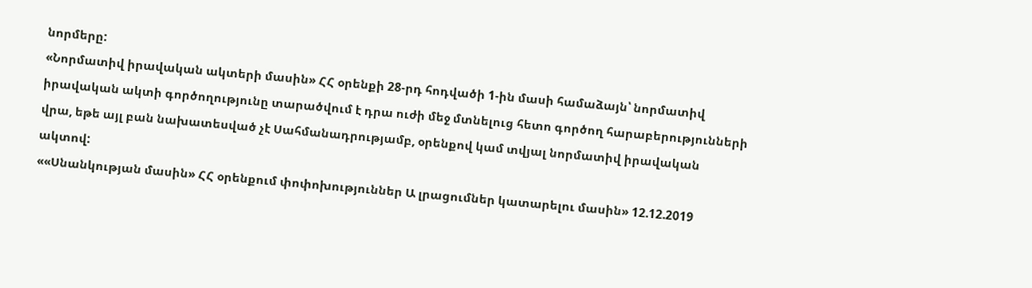նորմերը:
«Նորմատիվ իրավական ակտերի մասին» ՀՀ օրենքի 28-րդ հոդվածի 1-ին մասի համաձայն՝ նորմատիվ իրավական ակտի գործողությունը տարածվում է դրա ուժի մեջ մտնելուց հետո գործող հարաբերությունների վրա, եթե այլ բան նախատեսված չէ Սահմանադրությամբ, օրենքով կամ տվյալ նորմատիվ իրավական ակտով:
««Սնանկության մասին» ՀՀ օրենքում փոփոխություններ Ա լրացումներ կատարելու մասին» 12.12.2019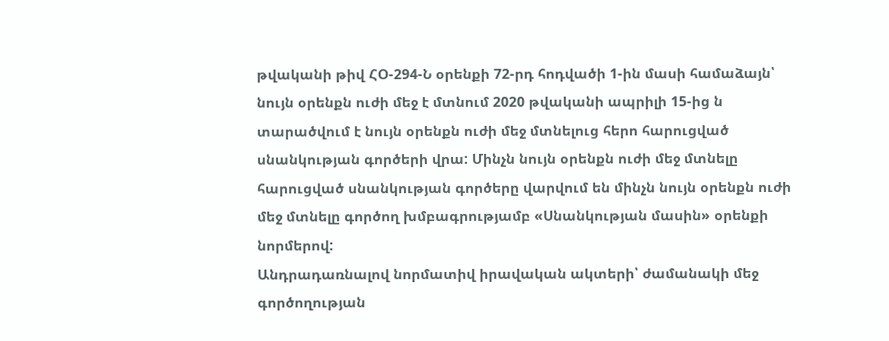թվականի թիվ ՀՕ-294-Ն օրենքի 72-րդ հոդվածի 1-ին մասի համաձայն՝ նույն օրենքն ուժի մեջ է մտնում 2020 թվականի ապրիլի 15-ից ն տարածվում է նույն օրենքն ուժի մեջ մտնելուց հերո հարուցված սնանկության գործերի վրա: Մինչն նույն օրենքն ուժի մեջ մտնելը հարուցված սնանկության գործերը վարվում են մինչն նույն օրենքն ուժի մեջ մտնելը գործող խմբագրությամբ «Սնանկության մասին» օրենքի նորմերով:
Անդրադառնալով նորմատիվ իրավական ակտերի՝ ժամանակի մեջ գործողության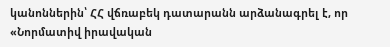կանոններին՝ ՀՀ վճռաբեկ դատարանն արձանագրել է, որ «Նորմատիվ իրավական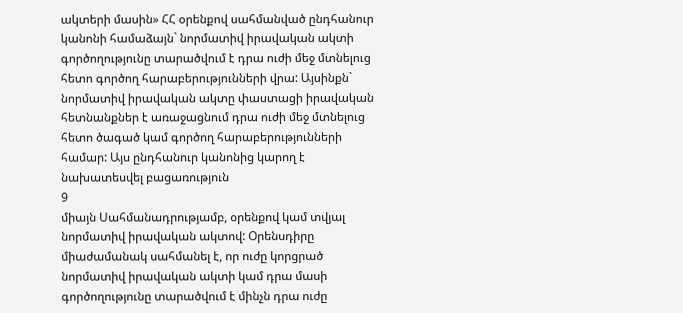ակտերի մասին» ՀՀ օրենքով սահմանված ընդհանուր կանոնի համաձայն` նորմատիվ իրավական ակտի գործողությունը տարածվում է դրա ուժի մեջ մտնելուց հետո գործող հարաբերությունների վրա: Այսինքն` նորմատիվ իրավական ակտը փաստացի իրավական հետնանքներ է առաջացնում դրա ուժի մեջ մտնելուց հետո ծագած կամ գործող հարաբերությունների համար: Այս ընդհանուր կանոնից կարող է նախատեսվել բացառություն
9
միայն Սահմանադրությամբ, օրենքով կամ տվյալ նորմատիվ իրավական ակտով: Օրենսդիրը միաժամանակ սահմանել է, որ ուժը կորցրած նորմատիվ իրավական ակտի կամ դրա մասի գործողությունը տարածվում է մինչն դրա ուժը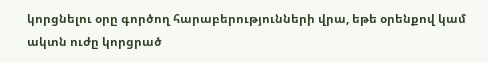կորցնելու օրը գործող հարաբերությունների վրա, եթե օրենքով կամ ակտն ուժը կորցրած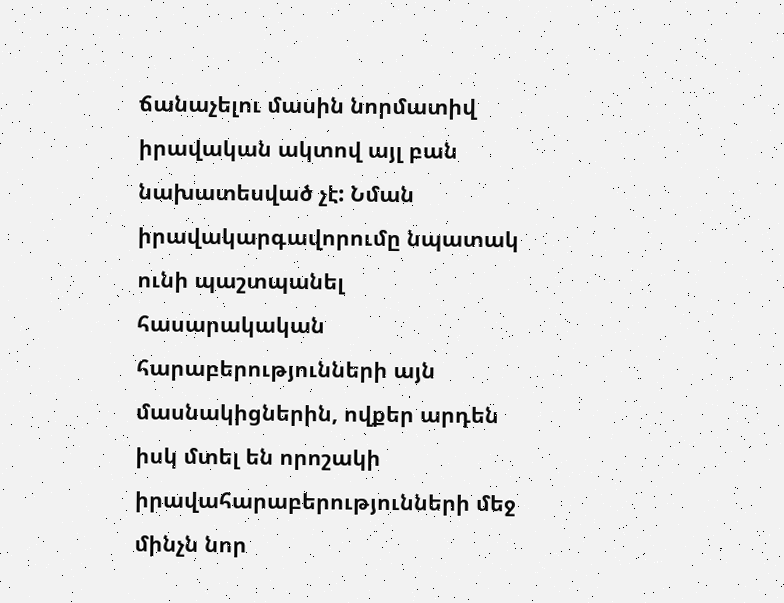ճանաչելու մասին նորմատիվ իրավական ակտով այլ բան նախատեսված չէ: Նման իրավակարգավորումը նպատակ ունի պաշտպանել հասարակական հարաբերությունների այն մասնակիցներին, ովքեր արդեն իսկ մտել են որոշակի իրավահարաբերությունների մեջ մինչն նոր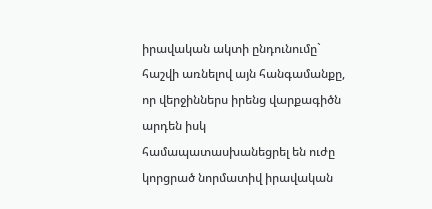իրավական ակտի ընդունումը` հաշվի առնելով այն հանգամանքը, որ վերջիններս իրենց վարքագիծն արդեն իսկ համապատասխանեցրել են ուժը կորցրած նորմատիվ իրավական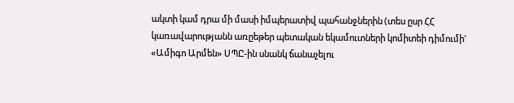ակտի կամ դրա մի մասի իմպերատիվ պահանջներին (տես ըսր ՀՀ կառավարությանն առըեթեր պետական եկամուտների կոմիտեի դիմումի' «Ամիգո Արմեն» ՍՊԸ-ին սնանկ ճանաչելու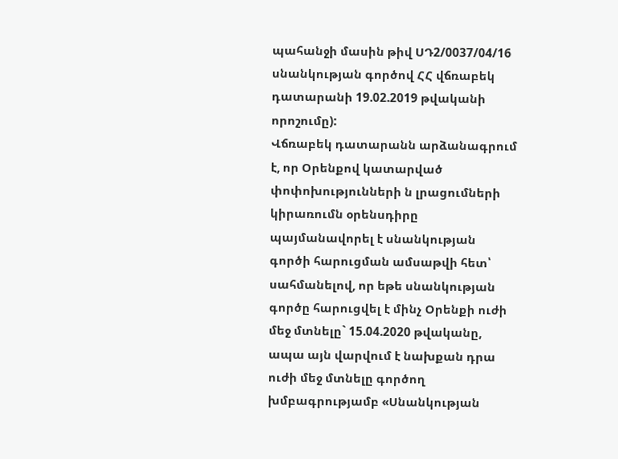պահանջի մասին թիվ ՍԴ2/0037/04/16 սնանկության գործով ՀՀ վճռաբեկ դատարանի 19.02.2019 թվականի որոշումը):
Վճռաբեկ դատարանն արձանագրում է, որ Օրենքով կատարված փոփոխությունների ն լրացումների կիրառումն օրենսդիրը պայմանավորել է սնանկության գործի հարուցման ամսաթվի հետ՝ սահմանելով, որ եթե սնանկության գործը հարուցվել է մինչ Օրենքի ուժի մեջ մտնելը` 15.04.2020 թվականը, ապա այն վարվում է նախքան դրա ուժի մեջ մտնելը գործող խմբագրությամբ «Սնանկության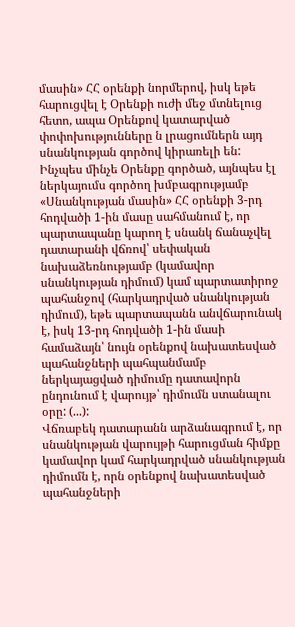մասին» ՀՀ օրենքի նորմերով, իսկ եթե հարուցվել է Օրենքի ուժի մեջ մտնելուց հետո, ապա Օրենքով կատարված փոփոխությունները ն լրացումներն այդ սնանկության գործով կիրառելի են:
Ինչպես մինչե Օրենքը գործած, այնպես էլ ներկայումս գործող խմբագրությամբ «Սնանկության մասին» ՀՀ օրենքի 3-րդ հոդվածի 1-ին մասը սահմանում է, որ պարտապանը կարող է սնանկ ճանաչվել դատարանի վճռով՝ սեփական նախաձեռնությամբ (կամավոր սնանկության դիմում) կամ պարտատիրոջ պահանջով (հարկադրված սնանկության դիմում), եթե պարտապանն անվճարունակ է, իսկ 13-րդ հոդվածի 1-ին մասի համաձայն՝ նույն օրենքով նախատեսված պահանջների պահպանմամբ ներկայացված դիմումը դատավորն ընդունում է վարույթ՝ դիմումն ստանալու օրը: (...):
Վճռաբեկ դատարանն արձանագրում է, որ սնանկության վարույթի հարուցման հիմքը կամավոր կամ հարկադրված սնանկության դիմումն է, որն օրենքով նախատեսված պահանջների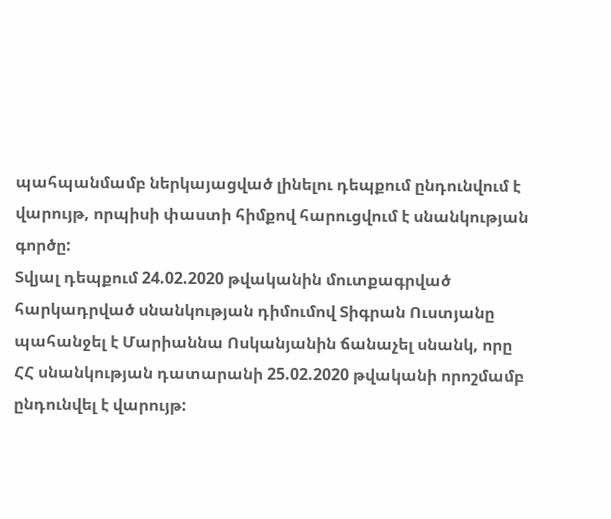պահպանմամբ ներկայացված լինելու դեպքում ընդունվում է վարույթ, որպիսի փաստի հիմքով հարուցվում է սնանկության գործը:
Տվյալ դեպքում 24.02.2020 թվականին մուտքագրված հարկադրված սնանկության դիմումով Տիգրան Ուստյանը պահանջել է Մարիաննա Ոսկանյանին ճանաչել սնանկ, որը ՀՀ սնանկության դատարանի 25.02.2020 թվականի որոշմամբ ընդունվել է վարույթ: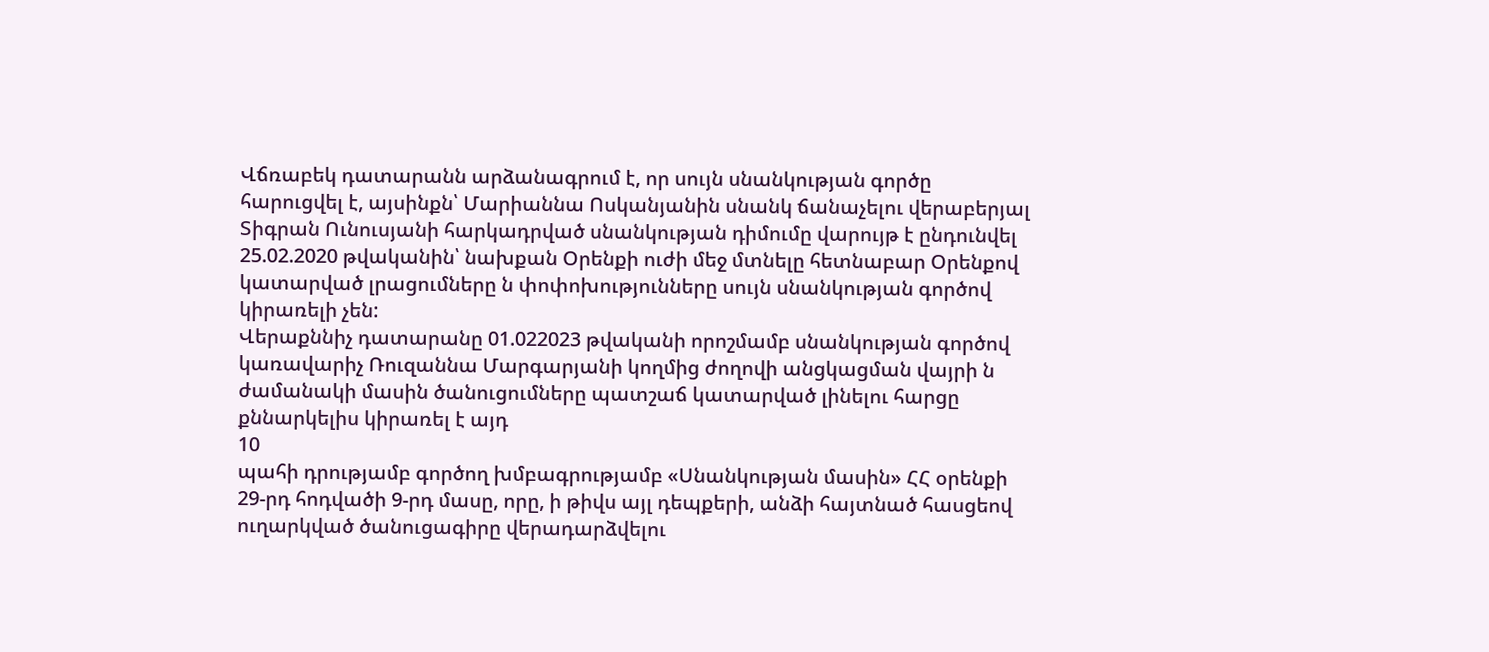Վճռաբեկ դատարանն արձանագրում է, որ սույն սնանկության գործը հարուցվել է, այսինքն՝ Մարիաննա Ոսկանյանին սնանկ ճանաչելու վերաբերյալ Տիգրան Ունուսյանի հարկադրված սնանկության դիմումը վարույթ է ընդունվել 25.02.2020 թվականին՝ նախքան Օրենքի ուժի մեջ մտնելը հետնաբար Օրենքով կատարված լրացումները ն փոփոխությունները սույն սնանկության գործով կիրառելի չեն:
Վերաքննիչ դատարանը 01.022023 թվականի որոշմամբ սնանկության գործով կառավարիչ Ռուզաննա Մարգարյանի կողմից ժողովի անցկացման վայրի ն ժամանակի մասին ծանուցումները պատշաճ կատարված լինելու հարցը քննարկելիս կիրառել է այդ
10
պահի դրությամբ գործող խմբագրությամբ «Սնանկության մասին» ՀՀ օրենքի 29-րդ հոդվածի 9-րդ մասը, որը, ի թիվս այլ դեպքերի, անձի հայտնած հասցեով ուղարկված ծանուցագիրը վերադարձվելու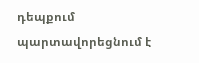դեպքում պարտավորեցնում է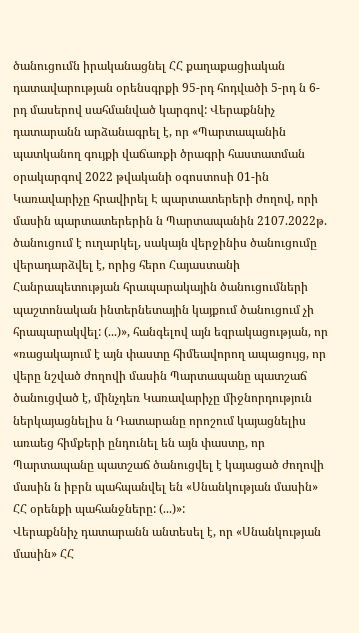ծանուցումն իրականացնել ՀՀ քաղաքացիական դատավարության օրենսգրքի 95-րդ հոդվածի 5-րդ ն 6-րդ մասերով սահմանված կարգով: Վերաքննիչ դատարանն արձանագրել է, որ «Պարտապանին պատկանող գույքի վաճառքի ծրագրի հաստատման օրակարգով 2022 թվականի օգոստոսի 01-ին Կառավարիչը հրավիրել Է պարտատերերի ժողով, որի մասին պարտատերերին ն Պարտապանին 2107.2022թ. ծանուցում է ուղարկել, սակայն վերջինիս ծանուցումը վերադարձվել է, որից հերո Հայաստանի Հանրապետության հրապարակային ծանուցումների պաշտոնական ինտերնետային կայքում ծանուցում չի հրապարակվել: (...)», հանգելով այն եզրակացության, որ «ռացակայում է այն փաստը հիմեավորող ապացույց, որ վերը նշված ժողովի մասին Պարտապանը պատշաճ ծանուցված է, մինչդեռ Կառավարիչը միջնորդություն ներկայացնելիս ն Դատարանը որոշում կայացնելիս առաեց հիմքերի ընդունել են այն փաստը, որ Պարտապանը պատշաճ ծանուցվել է կայացած ժողովի մասին ն իբրն պահպանվել են «Սնանկության մասին» ՀՀ օրենքի պահանջները: (...)»:
Վերաքննիչ դատարանն անտեսել է, որ «Սնանկության մասին» ՀՀ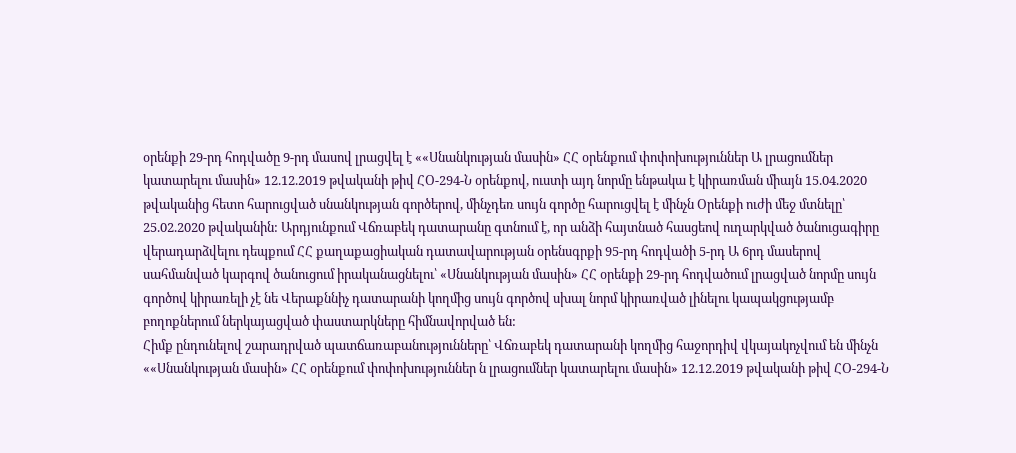օրենքի 29-րդ հոդվածը 9-րդ մասով լրացվել է ««Սնանկության մասին» ՀՀ օրենքում փոփոխություններ Ա լրացումներ կատարելու մասին» 12.12.2019 թվականի թիվ ՀՕ-294-Ն օրենքով, ուստի այդ նորմը ենթակա է կիրառման միայն 15.04.2020 թվականից հետո հարուցված սնանկության գործերով, մինչդեռ սույն գործը հարուցվել է մինչն Օրենքի ուժի մեջ մտնելը՝ 25.02.2020 թվականին: Արդյունքում Վճռաբեկ դատարանը գտնում է, որ անձի հայտնած հասցեով ուղարկված ծանուցագիրը վերադարձվելու դեպքում ՀՀ քաղաքացիական դատավարության օրենսգրքի 95-րդ հոդվածի 5-րդ Ա 6րդ մասերով սահմանված կարգով ծանուցում իրականացնելու՝ «Սնանկության մասին» ՀՀ օրենքի 29-րդ հոդվածում լրացված նորմը սույն գործով կիրառելի չէ նե Վերաքննիչ դատարանի կողմից սույն գործով սխալ նորմ կիրառված լինելու կապակցությամբ բողոքներում ներկայացված փաստարկները հիմնավորված են:
Հիմք ընդունելով շարադրված պատճառաբանությունները՝ Վճռաբեկ դատարանի կողմից հաջորդիվ վկայակոչվում են մինչն ««Սնանկության մասին» ՀՀ օրենքում փոփոխություններ ն լրացումներ կատարելու մասին» 12.12.2019 թվականի թիվ ՀՕ-294-Ն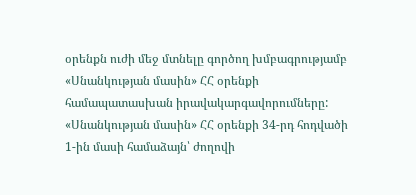օրենքն ուժի մեջ մտնելը գործող խմբագրությամբ «Սնանկության մասին» ՀՀ օրենքի համապատասխան իրավակարգավորումները:
«Սնանկության մասին» ՀՀ օրենքի 34-րդ հոդվածի 1-ին մասի համաձայն՝ ժողովի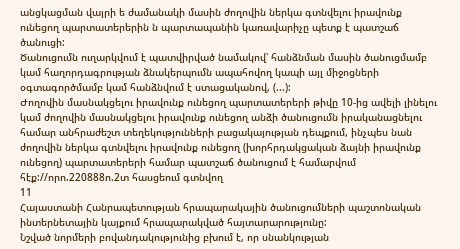անցկացման վայրի ե ժամանակի մասին ժողովին ներկա գտնվելու իրավունք ունեցող պարտատերերին ն պարտապանին կառավարիչը պետք է պատշաճ ծանուցի:
Ծանուցումն ուղարկվում է պատվիրված նամակով՝ հանձնման մասին ծանուցմամբ կամ հաղորդագրության ձնակերպումն ապահովող կապի այլ միջոցների օգտագործմամբ կամ հանձնվում է ստացականով, (...):
Ժողովին մասնակցելու իրավունք ունեցող պարտատերերի թիվը 10-ից ավելի լինելու կամ ժողովին մասնակցելու իրավունք ունեցող անձի ծանուցումն իրականացնելու համար անհրաժեշտ տեղեկությունների բացակայության դեպքում, ինչպես նան ժողովին ներկա գտնվելու իրավունք ունեցող (խորհրդակցական ձայնի իրավունք ունեցող) պարտատերերի համար պատշաճ ծանուցում է համարվում հէք://որո.220888ո.2տ հասցեում գտնվող
11
Հայաստանի Հանրապետության հրապարակային ծանուցումների պաշտոնական ինտերնետային կայքում հրապարակված հայտարարությունը:
Նշված նորմերի բովանդակությունից բխում է, որ սնանկության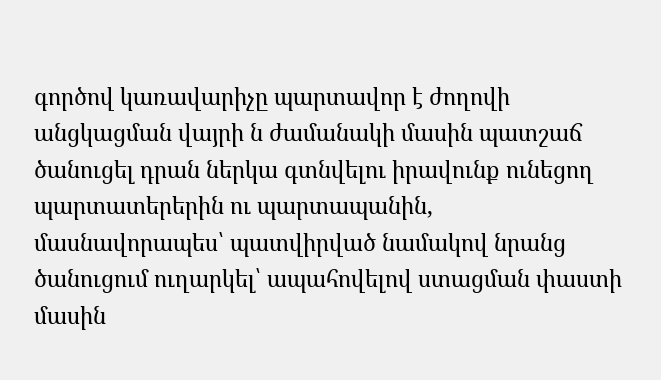գործով կառավարիչը պարտավոր է ժողովի անցկացման վայրի ն ժամանակի մասին պատշաճ ծանուցել դրան ներկա գտնվելու իրավունք ունեցող պարտատերերին ու պարտապանին, մասնավորապես՝ պատվիրված նամակով նրանց ծանուցում ուղարկել՝ ապահովելով ստացման փաստի մասին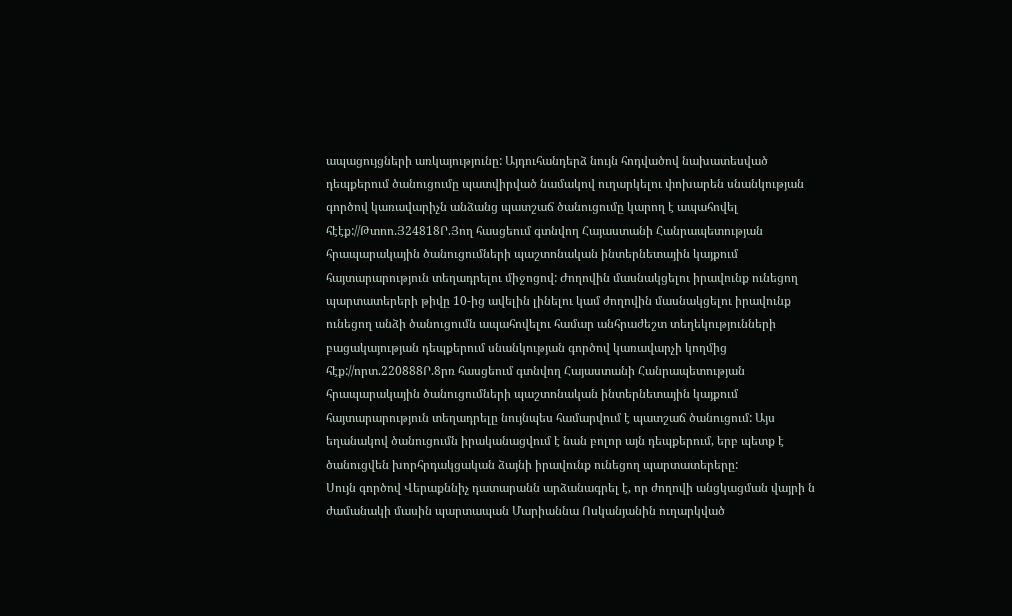ապացույցների առկայությունը: Այդուհանդերձ նույն հոդվածով նախատեսված դեպքերում ծանուցումը պատվիրված նամակով ուղարկելու փոխարեն սնանկության գործով կառավարիչն անձանց պատշաճ ծանուցումը կարող է ապահովել հէէք://Թտոո.Յ24818Ր.Յող հասցեում գտնվող Հայաստանի Հանրապետության հրապարակային ծանուցումների պաշտոնական ինտերնետային կայքում հայտարարություն տեղադրելու միջոցով: Ժողովին մասնակցելու իրավունք ունեցող պարտատերերի թիվը 10-ից ավելին լինելու կամ ժողովին մասնակցելու իրավունք ունեցող անձի ծանուցումն ապահովելու համար անհրաժեշտ տեղեկությունների բացակայության դեպքերում սնանկության գործով կառավարչի կողմից հէք://որտ.220888Ր.8րռ հասցեում գտնվող Հայաստանի Հանրապետության հրապարակային ծանուցումների պաշտոնական ինտերնետային կայքում հայտարարություն տեղադրելը նույնպես համարվում է պատշաճ ծանուցում: Այս եղանակով ծանուցումն իրականացվում է նան բոլոր այն դեպքերում, երբ պետք է ծանուցվեն խորհրդակցական ձայնի իրավունք ունեցող պարտատերերը:
Սույն գործով Վերաքննիչ դատարանն արձանագրել է, որ ժողովի անցկացման վայրի ն ժամանակի մասին պարտապան Մարիաննա Ոսկանյանին ուղարկված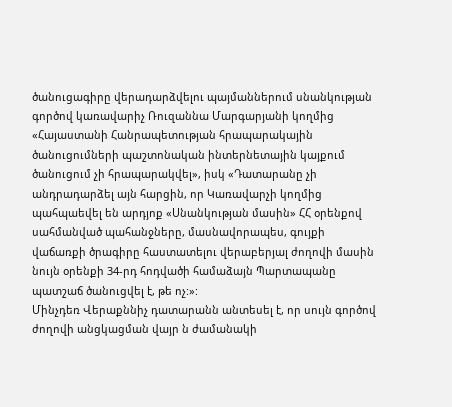ծանուցագիրը վերադարձվելու պայմաններում սնանկության գործով կառավարիչ Ռուզաննա Մարգարյանի կողմից «Հայաստանի Հանրապետության հրապարակային ծանուցումների պաշտոնական ինտերնետային կայքում ծանուցում չի հրապարակվել», իսկ «Դատարանը չի անդրադարձել այն հարցին, որ Կառավարչի կողմից պահպաեվել են արդյոք «Սնանկության մասին» ՀՀ օրենքով սահմանված պահանջները, մասնավորապես, գույքի վաճառքի ծրագիրը հաստատելու վերաբերյալ ժողովի մասին նույն օրենքի 34-րդ հոդվածի համաձայն Պարտապանը պատշաճ ծանուցվել է, թե ոչ:»:
Մինչդեռ Վերաքննիչ դատարանն անտեսել է, որ սույն գործով ժողովի անցկացման վայր ն ժամանակի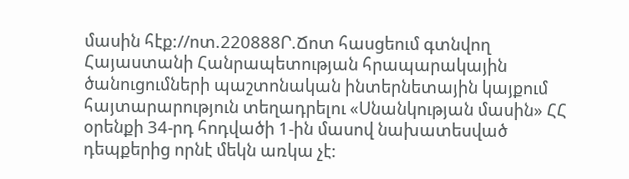մասին հէք://ոտ.220888Ր.Ճոտ հասցեում գտնվող Հայաստանի Հանրապետության հրապարակային ծանուցումների պաշտոնական ինտերնետային կայքում հայտարարություն տեղադրելու «Սնանկության մասին» ՀՀ օրենքի 34-րդ հոդվածի 1-ին մասով նախատեսված դեպքերից որնէ մեկն առկա չէ: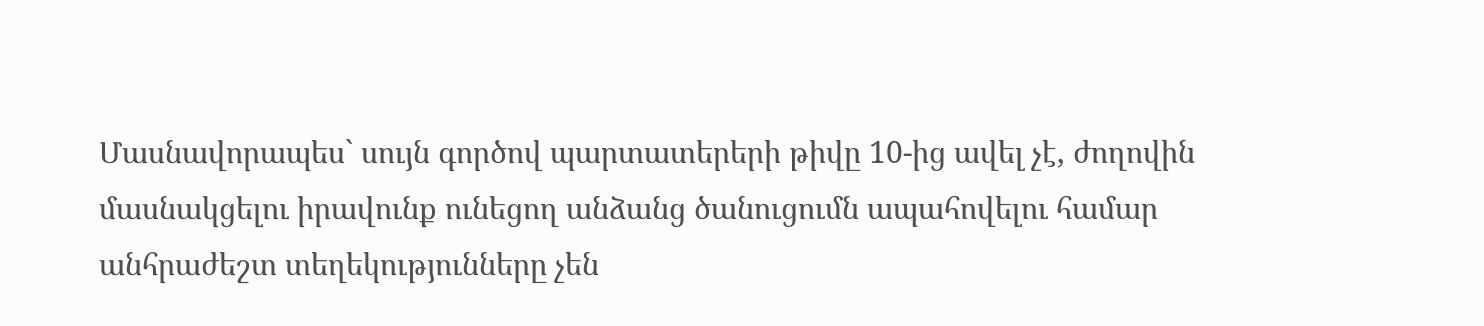Մասնավորապես` սույն գործով պարտատերերի թիվը 10-ից ավել չէ, ժողովին մասնակցելու իրավունք ունեցող անձանց ծանուցումն ապահովելու համար անհրաժեշտ տեղեկությունները չեն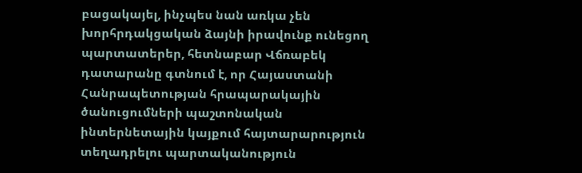բացակայել, ինչպես նան առկա չեն խորհրդակցական ձայնի իրավունք ունեցող պարտատերեր, հետնաբար Վճռաբեկ դատարանը գտնում է, որ Հայաստանի Հանրապետության հրապարակային ծանուցումների պաշտոնական ինտերնետային կայքում հայտարարություն տեղադրելու պարտականություն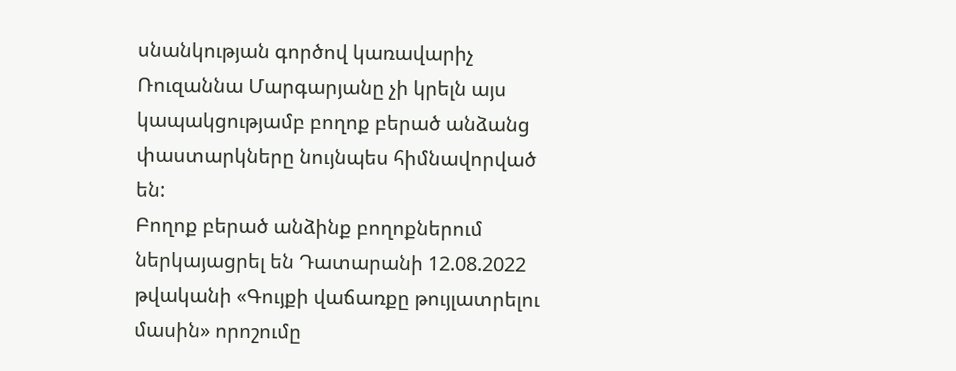սնանկության գործով կառավարիչ Ռուզաննա Մարգարյանը չի կրելն այս կապակցությամբ բողոք բերած անձանց փաստարկները նույնպես հիմնավորված են:
Բողոք բերած անձինք բողոքներում ներկայացրել են Դատարանի 12.08.2022 թվականի «Գույքի վաճառքը թույլատրելու մասին» որոշումը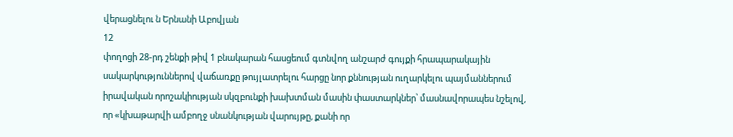վերացնելու ն Երնանի Աբովյան
12
փողոցի 28-րդ շենքի թիվ 1 բնակարան հասցեում գտնվող անշարժ գույքի հրապարակային սակարկություններով վաճառքը թույլատրելու հարցը նոր քննության ուղարկելու պայմաններում իրավական որոշակիության սկզբունքի խախտման մասին փաստարկներ՝ մասնավորապես նշելով, որ «կխաթարվի ամբողջ սնանկության վարույթը, քանի որ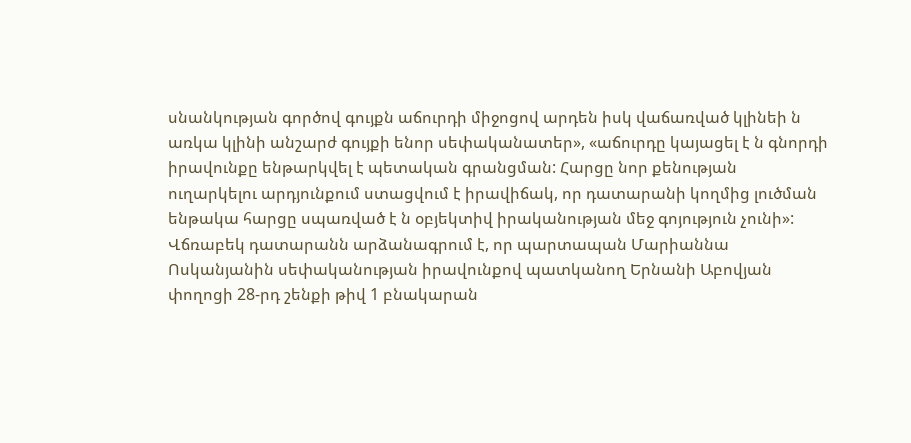սնանկության գործով գույքն աճուրդի միջոցով արդեն իսկ վաճառված կլինեի ն առկա կլինի անշարժ գույքի ենոր սեփականատեր», «աճուրդը կայացել է ն գնորդի իրավունքը ենթարկվել է պետական գրանցման: Հարցը նոր քենության ուղարկելու արդյունքում ստացվում է իրավիճակ, որ դատարանի կողմից լուծման ենթակա հարցը սպառված է ն օբյեկտիվ իրականության մեջ գոյություն չունի»:
Վճռաբեկ դատարանն արձանագրում է, որ պարտապան Մարիաննա Ոսկանյանին սեփականության իրավունքով պատկանող Երնանի Աբովյան փողոցի 28-րդ շենքի թիվ 1 բնակարան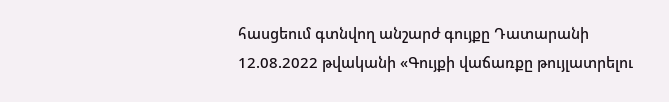հասցեում գտնվող անշարժ գույքը Դատարանի 12.08.2022 թվականի «Գույքի վաճառքը թույլատրելու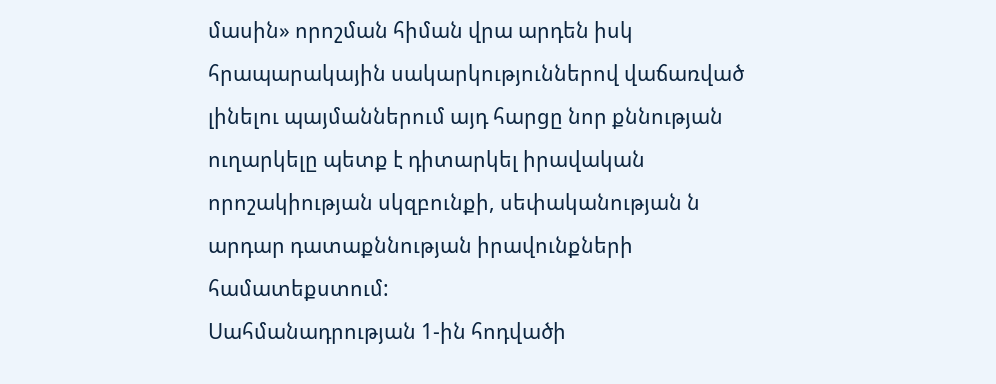մասին» որոշման հիման վրա արդեն իսկ հրապարակային սակարկություններով վաճառված լինելու պայմաններում այդ հարցը նոր քննության ուղարկելը պետք է դիտարկել իրավական որոշակիության սկզբունքի, սեփականության ն արդար դատաքննության իրավունքների համատեքստում:
Սահմանադրության 1-ին հոդվածի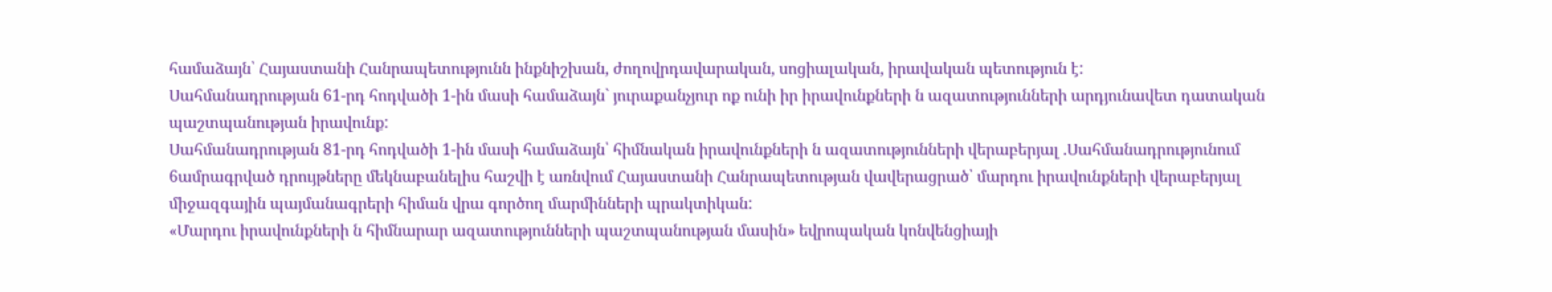համաձայն՝ Հայաստանի Հանրապետությունն ինքնիշխան, ժողովրդավարական, սոցիալական, իրավական պետություն է:
Սահմանադրության 61-րդ հոդվածի 1-ին մասի համաձայն` յուրաքանչյուր ոք ունի իր իրավունքների ն ազատությունների արդյունավետ դատական պաշտպանության իրավունք:
Սահմանադրության 81-րդ հոդվածի 1-ին մասի համաձայն՝ հիմնական իրավունքների ն ազատությունների վերաբերյալ .Սահմանադրությունում 6ամրագրված դրույթները մեկնաբանելիս հաշվի է առնվում Հայաստանի Հանրապետության վավերացրած՝ մարդու իրավունքների վերաբերյալ միջազգային պայմանագրերի հիման վրա գործող մարմինների պրակտիկան:
«Մարդու իրավունքների ն հիմնարար ազատությունների պաշտպանության մասին» եվրոպական կոնվենցիայի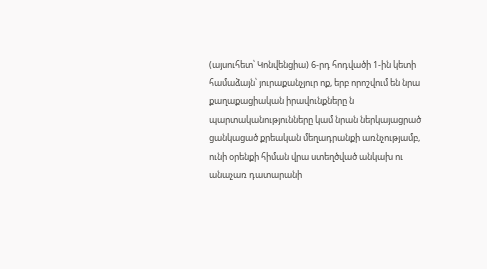(այսուհետ՝ Կոնվենցիա) 6-րդ հոդվածի 1-ին կետի համաձայն՝ յուրաքանչյուր ոք, երբ որոշվում են նրա քաղաքացիական իրավունքները ն պարտականությունները կամ նրան ներկայացրած ցանկացած քրեական մեղադրանքի առնչությամբ, ունի օրենքի հիման վրա ստեղծված անկախ ու անաչառ դատարանի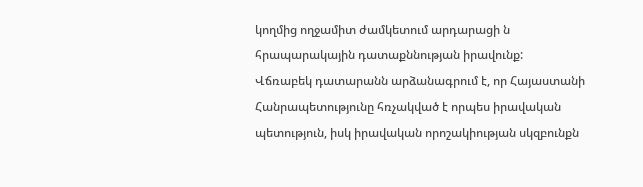կողմից ողջամիտ ժամկետում արդարացի ն հրապարակային դատաքննության իրավունք:
Վճռաբեկ դատարանն արձանագրում է, որ Հայաստանի Հանրապետությունը հռչակված է որպես իրավական պետություն, իսկ իրավական որոշակիության սկզբունքն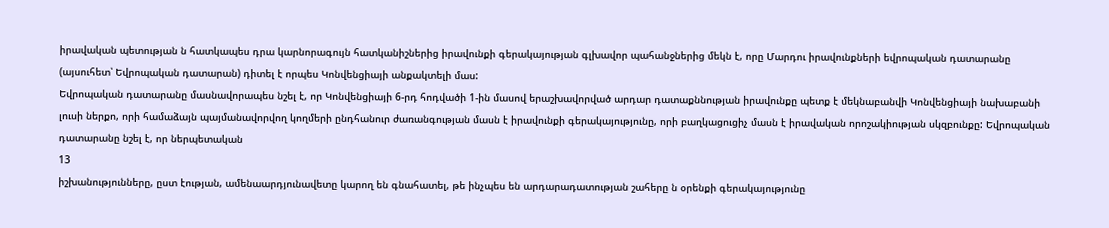իրավական պետության ն հատկապես դրա կարնորագույն հատկանիշներից իրավունքի գերակայության գլխավոր պահանջներից մեկն է, որը Մարդու իրավունքների եվրոպական դատարանը (այսուհետ՝ Եվրոպական դատարան) դիտել է որպես Կոնվենցիայի անքակտելի մաս:
Եվրոպական դատարանը մասնավորապես նշել է, որ Կոնվենցիայի 6-րդ հոդվածի 1-ին մասով երաշխավորված արդար դատաքննության իրավունքը պետք է մեկնաբանվի Կոնվենցիայի նախաբանի լուսի ներքո, որի համաձայն պայմանավորվող կողմերի ընդհանուր ժառանգության մասն է իրավունքի գերակայությունը, որի բաղկացուցիչ մասն է իրավական որոշակիության սկզբունքը: Եվրոպական դատարանը նշել է, որ ներպետական
13
իշխանությունները, ըստ էության, ամենաարդյունավետը կարող են գնահատել, թե ինչպես են արդարադատության շահերը ն օրենքի գերակայությունը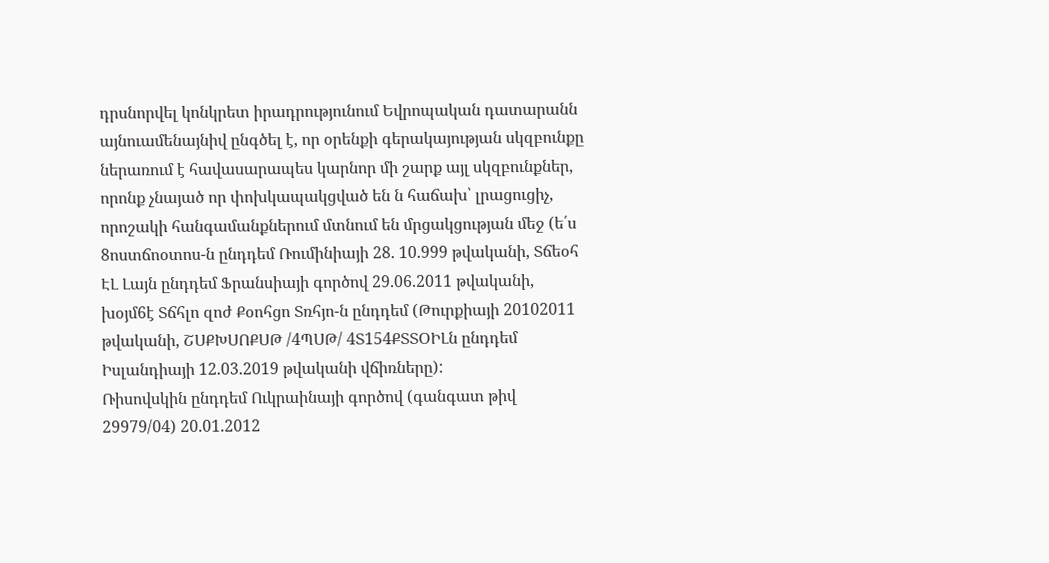դրսնորվել կոնկրետ իրադրությունում Եվրոպական դատարանն այնուամենայնիվ ընգծել է, որ օրենքի գերակայության սկզբունքը ներառում է հավասարապես կարնոր մի շարք այլ սկզբունքներ, որոնք չնայած որ փոխկապակցված են ն հաճախ՝ լրացուցիչ, որոշակի հանգամանքներում մտնում են մրցակցության մեջ (ե՛ս 8ոստճոօտոս-ն ընդդեմ Ռումինիայի 28. 10.999 թվականի, Տճեօհ ԷԼ Լայն ընդդեմ Ֆրանսիայի գործով 29.06.2011 թվականի, խօյմ6է Տճհլո զոժ Քօոհցո Տռհյո-ն ընդդեմ (Թուրքիայի 20102011 թվականի, ՇՍՔԽՍՈՔՍԹ /4ՊՍԹ/ 4Տ154ՔՏՏՕԻԼն ընդդեմ Իսլանդիայի 12.03.2019 թվականի վճիռները):
Ռիսովսկին ընդդեմ Ուկրաինայի գործով (գանգատ թիվ 29979/04) 20.01.2012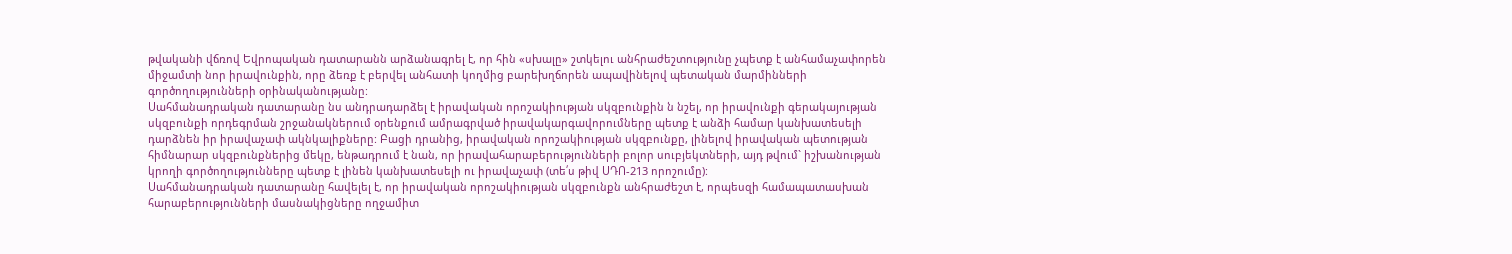թվականի վճռով Եվրոպական դատարանն արձանագրել է, որ հին «սխալը» շտկելու անհրաժեշտությունը չպետք է անհամաչափորեն միջամտի նոր իրավունքին, որը ձեռք է բերվել անհատի կողմից բարեխղճորեն ապավինելով պետական մարմինների գործողությունների օրինականությանը:
Սահմանադրական դատարանը նս անդրադարձել է իրավական որոշակիության սկզբունքին ն նշել, որ իրավունքի գերակայության սկզբունքի որդեգրման շրջանակներում օրենքում ամրագրված իրավակարգավորումները պետք է անձի համար կանխատեսելի դարձնեն իր իրավաչափ ակնկալիքները: Բացի դրանից, իրավական որոշակիության սկզբունքը, լինելով իրավական պետության հիմնարար սկզբունքներից մեկը, ենթադրում է նան, որ իրավահարաբերությունների բոլոր սուբյեկտների, այդ թվում` իշխանության կրողի գործողությունները պետք է լինեն կանխատեսելի ու իրավաչափ (տե՛ս թիվ ՍԴՈ-213 որոշումը):
Սահմանադրական դատարանը հավելել է, որ իրավական որոշակիության սկզբունքն անհրաժեշտ է, որպեսզի համապատասխան հարաբերությունների մասնակիցները ողջամիտ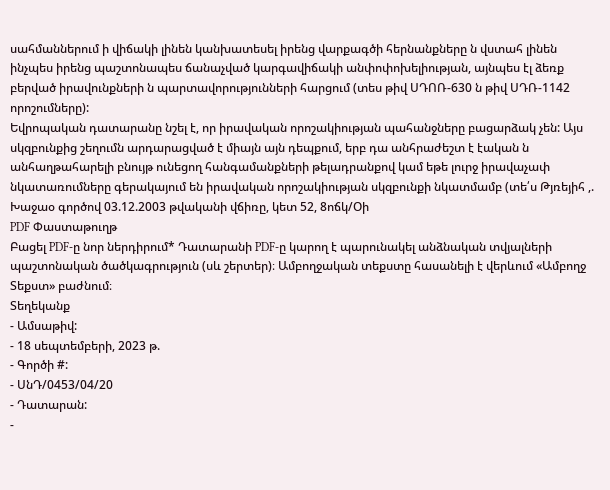սահմաններում ի վիճակի լինեն կանխատեսել իրենց վարքագծի հերնանքները ն վստահ լինեն ինչպես իրենց պաշտոնապես ճանաչված կարգավիճակի անփոփոխելիության, այնպես էլ ձեռք բերված իրավունքների ն պարտավորությունների հարցում (տես թիվ ՍԴՈՌ-630 ն թիվ ՍԴՌ-1142 որոշումները):
Եվրոպական դատարանը նշել է, որ իրավական որոշակիության պահանջները բացարձակ չեն: Այս սկզբունքից շեղումն արդարացված է միայն այն դեպքում, երբ դա անհրաժեշտ է էական ն անհաղթահարելի բնույթ ունեցող հանգամանքների թելադրանքով կամ եթե լուրջ իրավաչափ նկատառումները գերակայում են իրավական որոշակիության սկզբունքի նկատմամբ (տե՛ս Թյռեյիհ ,. Խաջաօ գործով 03.12.2003 թվականի վճիռը, կետ 52, 8ոճկ/Օի
PDF Փաստաթուղթ
Բացել PDF-ը նոր ներդիրում* Դատարանի PDF-ը կարող է պարունակել անձնական տվյալների պաշտոնական ծածկագրություն (սև շերտեր)։ Ամբողջական տեքստը հասանելի է վերևում «Ամբողջ Տեքստ» բաժնում։
Տեղեկանք
- Ամսաթիվ:
- 18 սեպտեմբերի, 2023 թ.
- Գործի #:
- ՍնԴ/0453/04/20
- Դատարան:
-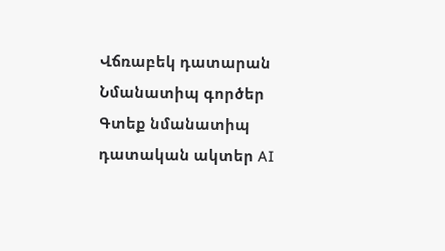Վճռաբեկ դատարան
Նմանատիպ գործեր
Գտեք նմանատիպ դատական ակտեր AI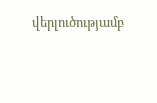վերլուծությամբ